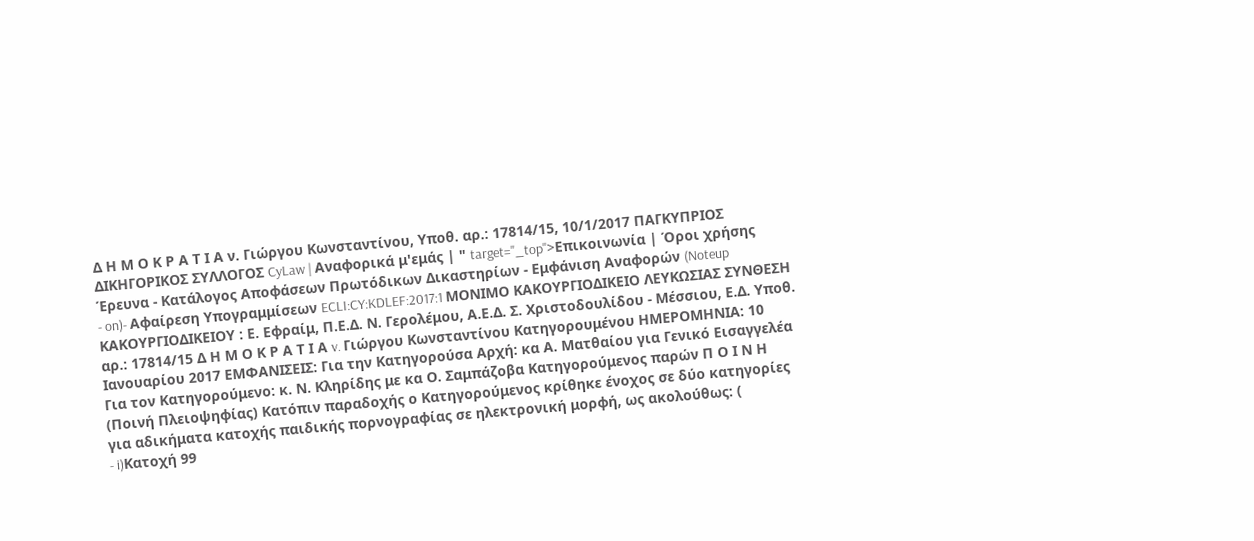Δ Η Μ Ο Κ Ρ Α Τ Ι Α ν. Γιώργου Κωνσταντίνου, Υποθ. αρ.: 17814/15, 10/1/2017 ΠΑΓΚΥΠΡΙΟΣ ΔΙΚΗΓΟΡΙΚΟΣ ΣΥΛΛΟΓΟΣ CyLaw | Αναφορικά μ'εμάς | " target="_top">Επικοινωνία | Όροι χρήσης Έρευνα - Κατάλογος Αποφάσεων Πρωτόδικων Δικαστηρίων - Εμφάνιση Αναφορών (Noteup
- on)- Αφαίρεση Υπογραμμίσεων ECLI:CY:KDLEF:2017:1 ΜΟΝΙΜΟ ΚΑΚΟΥΡΓΙΟΔΙΚΕΙΟ ΛΕΥΚΩΣΙΑΣ ΣΥΝΘΕΣΗ ΚΑΚΟΥΡΓΙΟΔΙΚΕΙΟΥ : Ε. Εφραίμ, Π.Ε.Δ. Ν. Γερολέμου, Α.Ε.Δ. Σ. Χριστοδουλίδου - Μέσσιου, Ε.Δ. Υποθ. αρ.: 17814/15 Δ Η Μ Ο Κ Ρ Α Τ Ι Α v. Γιώργου Κωνσταντίνου Κατηγορουμένου ΗΜΕΡΟΜΗΝΙΑ: 10 Ιανουαρίου 2017 ΕΜΦΑΝΙΣΕΙΣ: Για την Κατηγορούσα Αρχή: κα Α. Ματθαίου για Γενικό Εισαγγελέα Για τον Κατηγορούμενο: κ. Ν. Κληρίδης με κα Ο. Σαμπάζοβα Κατηγορούμενος παρών Π Ο Ι Ν Η (Ποινή Πλειοψηφίας) Κατόπιν παραδοχής ο Κατηγορούμενος κρίθηκε ένοχος σε δύο κατηγορίες για αδικήματα κατοχής παιδικής πορνογραφίας σε ηλεκτρονική μορφή, ως ακολούθως: (
- i)Κατοχή 99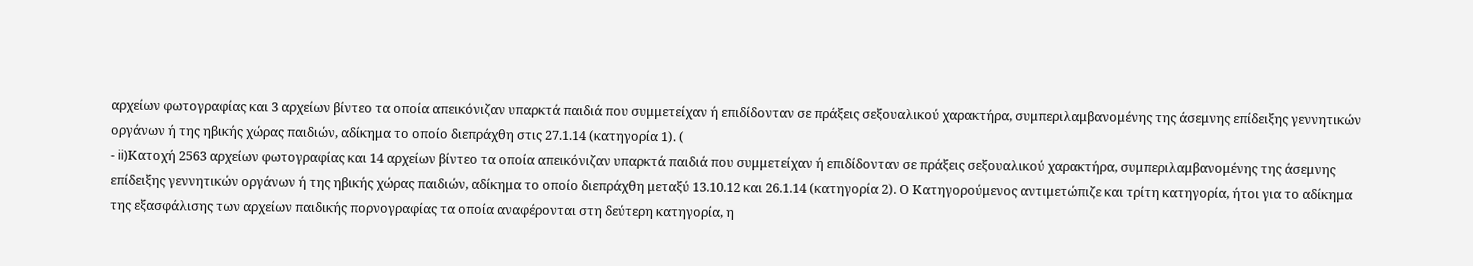αρχείων φωτογραφίας και 3 αρχείων βίντεο τα οποία απεικόνιζαν υπαρκτά παιδιά που συμμετείχαν ή επιδίδονταν σε πράξεις σεξουαλικού χαρακτήρα, συμπεριλαμβανομένης της άσεμνης επίδειξης γεννητικών οργάνων ή της ηβικής χώρας παιδιών, αδίκημα το οποίο διεπράχθη στις 27.1.14 (κατηγορία 1). (
- ii)Κατοχή 2563 αρχείων φωτογραφίας και 14 αρχείων βίντεο τα οποία απεικόνιζαν υπαρκτά παιδιά που συμμετείχαν ή επιδίδονταν σε πράξεις σεξουαλικού χαρακτήρα, συμπεριλαμβανομένης της άσεμνης επίδειξης γεννητικών οργάνων ή της ηβικής χώρας παιδιών, αδίκημα το οποίο διεπράχθη μεταξύ 13.10.12 και 26.1.14 (κατηγορία 2). Ο Κατηγορούμενος αντιμετώπιζε και τρίτη κατηγορία, ήτοι για το αδίκημα της εξασφάλισης των αρχείων παιδικής πορνογραφίας τα οποία αναφέρονται στη δεύτερη κατηγορία, η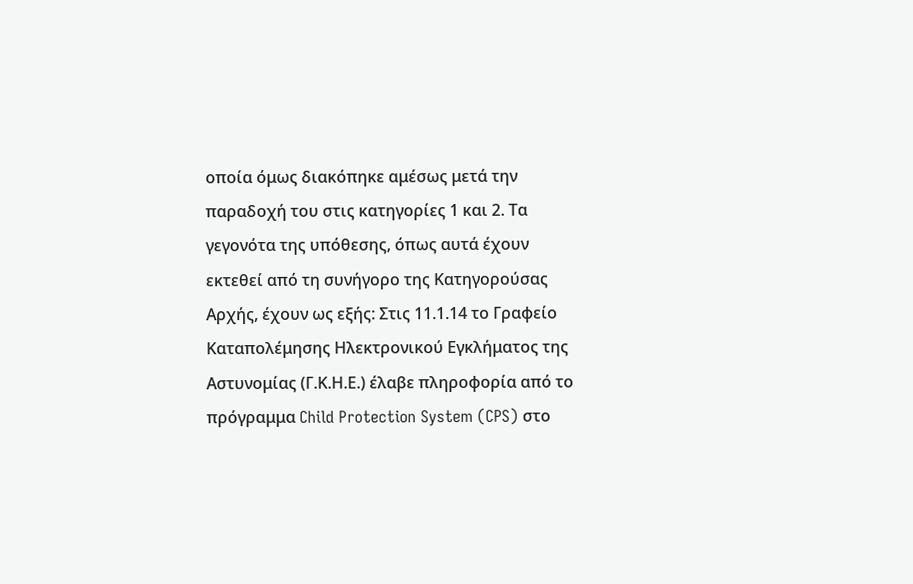οποία όμως διακόπηκε αμέσως μετά την παραδοχή του στις κατηγορίες 1 και 2. Τα γεγονότα της υπόθεσης, όπως αυτά έχουν εκτεθεί από τη συνήγορο της Κατηγορούσας Αρχής, έχουν ως εξής: Στις 11.1.14 το Γραφείο Καταπολέμησης Ηλεκτρονικού Εγκλήματος της Αστυνομίας (Γ.Κ.Η.Ε.) έλαβε πληροφορία από το πρόγραμμα Child Protection System (CPS) στο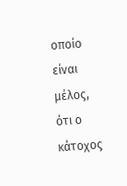οποίο είναι μέλος, ότι ο κάτοχος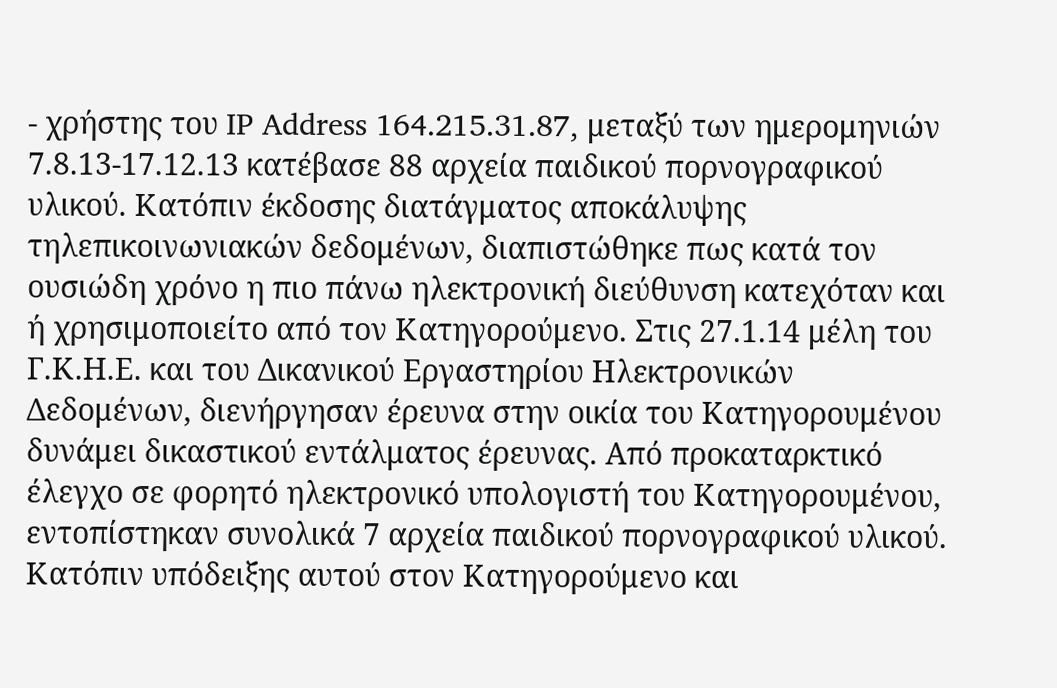- χρήστης του IP Address 164.215.31.87, μεταξύ των ημερομηνιών 7.8.13-17.12.13 κατέβασε 88 αρχεία παιδικού πορνογραφικού υλικού. Κατόπιν έκδοσης διατάγματος αποκάλυψης τηλεπικοινωνιακών δεδομένων, διαπιστώθηκε πως κατά τον ουσιώδη χρόνο η πιο πάνω ηλεκτρονική διεύθυνση κατεχόταν και ή χρησιμοποιείτο από τον Κατηγορούμενο. Στις 27.1.14 μέλη του Γ.Κ.Η.Ε. και του Δικανικού Εργαστηρίου Ηλεκτρονικών Δεδομένων, διενήργησαν έρευνα στην οικία του Κατηγορουμένου δυνάμει δικαστικού εντάλματος έρευνας. Από προκαταρκτικό έλεγχο σε φορητό ηλεκτρονικό υπολογιστή του Κατηγορουμένου, εντοπίστηκαν συνολικά 7 αρχεία παιδικού πορνογραφικού υλικού. Κατόπιν υπόδειξης αυτού στον Κατηγορούμενο και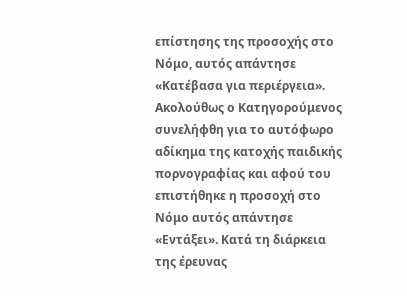επίστησης της προσοχής στο Νόμο, αυτός απάντησε «Κατέβασα για περιέργεια». Ακολούθως ο Κατηγορούμενος συνελήφθη για το αυτόφωρο αδίκημα της κατοχής παιδικής πορνογραφίας και αφού του επιστήθηκε η προσοχή στο Νόμο αυτός απάντησε «Εντάξει». Κατά τη διάρκεια της έρευνας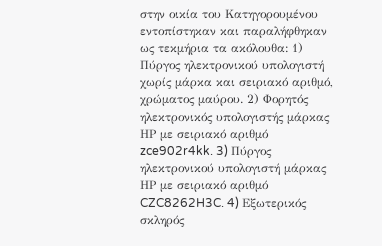στην οικία του Κατηγορουμένου εντοπίστηκαν και παραλήφθηκαν ως τεκμήρια τα ακόλουθα: 1) Πύργος ηλεκτρονικού υπολογιστή χωρίς μάρκα και σειριακό αριθμό, χρώματος μαύρου. 2) Φορητός ηλεκτρονικός υπολογιστής μάρκας ΗΡ με σειριακό αριθμό zce902r4kk. 3) Πύργος ηλεκτρονικού υπολογιστή μάρκας ΗΡ με σειριακό αριθμό CZC8262H3C. 4) Εξωτερικός σκληρός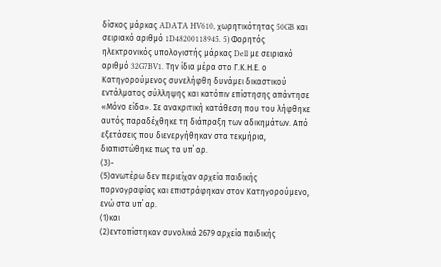δίσκος μάρκας ADATA HV610, χωρητικότητας 50GB και σειριακό αριθμό 1D48200118945. 5) Φορητός ηλεκτρονικός υπολογιστής μάρκας Dell με σειριακό αριθμό 32G7BV1. Την ίδια μέρα στο Γ.Κ.Η.Ε. ο Κατηγορούμενος συνελήφθη δυνάμει δικαστικού εντάλματος σύλληψης και κατόπιν επίστησης απάντησε «Μόνο είδα». Σε ανακριτική κατάθεση που του λήφθηκε αυτός παραδέχθηκε τη διάπραξη των αδικημάτων. Από εξετάσεις που διενεργήθηκαν στα τεκμήρια, διαπιστώθηκε πως τα υπ΄ αρ.
(3)-
(5)ανωτέρω δεν περιείχαν αρχεία παιδικής πορνογραφίας και επιστράφηκαν στον Κατηγορούμενο, ενώ στα υπ΄ αρ.
(1)και
(2)εντοπίστηκαν συνολικά 2679 αρχεία παιδικής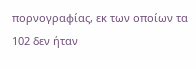πορνογραφίας, εκ των οποίων τα 102 δεν ήταν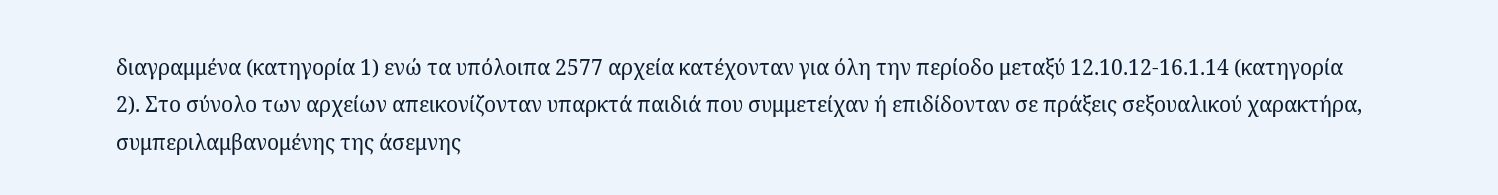διαγραμμένα (κατηγορία 1) ενώ τα υπόλοιπα 2577 αρχεία κατέχονταν για όλη την περίοδο μεταξύ 12.10.12-16.1.14 (κατηγορία 2). Στο σύνολο των αρχείων απεικονίζονταν υπαρκτά παιδιά που συμμετείχαν ή επιδίδονταν σε πράξεις σεξουαλικού χαρακτήρα, συμπεριλαμβανομένης της άσεμνης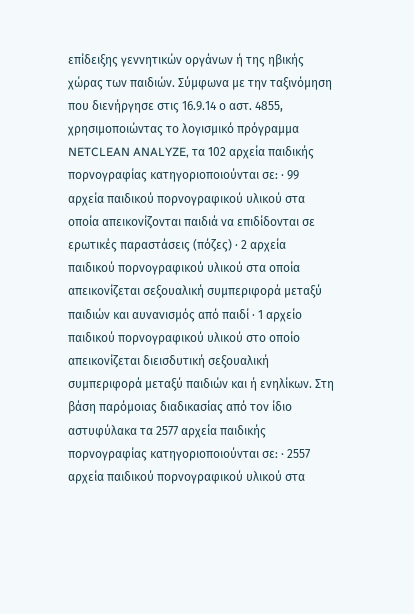επίδειξης γεννητικών οργάνων ή της ηβικής χώρας των παιδιών. Σύμφωνα με την ταξινόμηση που διενήργησε στις 16.9.14 ο αστ. 4855, χρησιμοποιώντας το λογισμικό πρόγραμμα NETCLEAN ANALYZE, τα 102 αρχεία παιδικής πορνογραφίας κατηγοριοποιούνται σε: · 99 αρχεία παιδικού πορνογραφικού υλικού στα οποία απεικονίζονται παιδιά να επιδίδονται σε ερωτικές παραστάσεις (πόζες) · 2 αρχεία παιδικού πορνογραφικού υλικού στα οποία απεικονίζεται σεξουαλική συμπεριφορά μεταξύ παιδιών και αυνανισμός από παιδί · 1 αρχείο παιδικού πορνογραφικού υλικού στο οποίο απεικονίζεται διεισδυτική σεξουαλική συμπεριφορά μεταξύ παιδιών και ή ενηλίκων. Στη βάση παρόμοιας διαδικασίας από τον ίδιο αστυφύλακα τα 2577 αρχεία παιδικής πορνογραφίας κατηγοριοποιούνται σε: · 2557 αρχεία παιδικού πορνογραφικού υλικού στα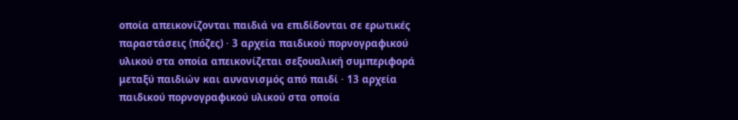οποία απεικονίζονται παιδιά να επιδίδονται σε ερωτικές παραστάσεις (πόζες) · 3 αρχεία παιδικού πορνογραφικού υλικού στα οποία απεικονίζεται σεξουαλική συμπεριφορά μεταξύ παιδιών και αυνανισμός από παιδί · 13 αρχεία παιδικού πορνογραφικού υλικού στα οποία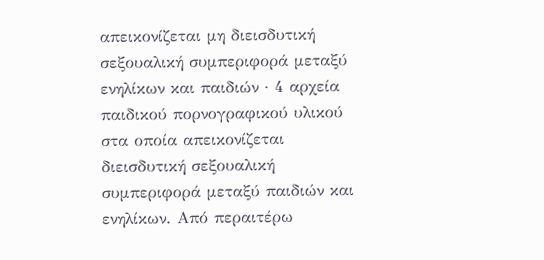απεικονίζεται μη διεισδυτική σεξουαλική συμπεριφορά μεταξύ ενηλίκων και παιδιών · 4 αρχεία παιδικού πορνογραφικού υλικού στα οποία απεικονίζεται διεισδυτική σεξουαλική συμπεριφορά μεταξύ παιδιών και ενηλίκων. Από περαιτέρω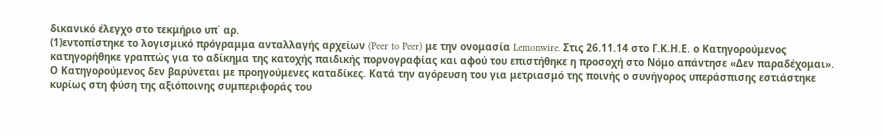δικανικό έλεγχο στο τεκμήριο υπ΄ αρ.
(1)εντοπίστηκε το λογισμικό πρόγραμμα ανταλλαγής αρχείων (Peer to Peer) με την ονομασία Lemonwire. Στις 26.11.14 στο Γ.Κ.Η.Ε. ο Κατηγορούμενος κατηγορήθηκε γραπτώς για το αδίκημα της κατοχής παιδικής πορνογραφίας και αφού του επιστήθηκε η προσοχή στο Νόμο απάντησε «Δεν παραδέχομαι». Ο Κατηγορούμενος δεν βαρύνεται με προηγούμενες καταδίκες. Κατά την αγόρευση του για μετριασμό της ποινής ο συνήγορος υπεράσπισης εστιάστηκε κυρίως στη φύση της αξιόποινης συμπεριφοράς του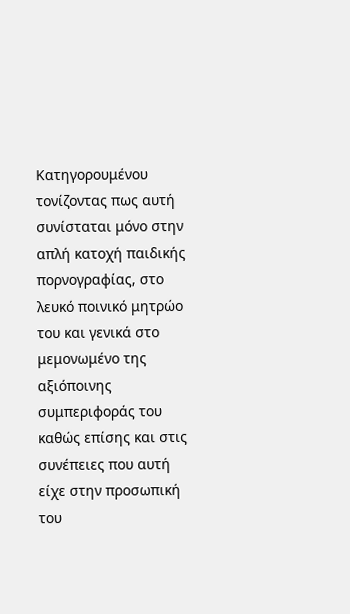Κατηγορουμένου τονίζοντας πως αυτή συνίσταται μόνο στην απλή κατοχή παιδικής πορνογραφίας, στο λευκό ποινικό μητρώο του και γενικά στο μεμονωμένο της αξιόποινης συμπεριφοράς του καθώς επίσης και στις συνέπειες που αυτή είχε στην προσωπική του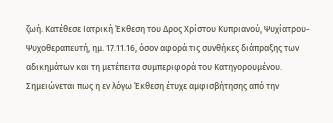ζωή. Κατέθεσε Ιατρική Έκθεση του Δρος Χρίστου Κυπριανού, Ψυχίατρου-Ψυχοθεραπευτή, ημ. 17.11.16, όσον αφορά τις συνθήκες διάπραξης των αδικημάτων και τη μετέπειτα συμπεριφορά του Κατηγορουμένου. Σημειώνεται πως η εν λόγω Έκθεση έτυχε αμφισβήτησης από την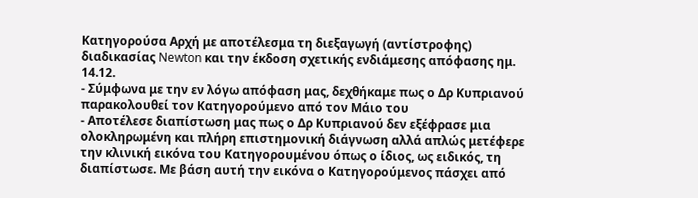Κατηγορούσα Αρχή με αποτέλεσμα τη διεξαγωγή (αντίστροφης) διαδικασίας Newton και την έκδοση σχετικής ενδιάμεσης απόφασης ημ. 14.12.
- Σύμφωνα με την εν λόγω απόφαση μας, δεχθήκαμε πως ο Δρ Κυπριανού παρακολουθεί τον Κατηγορούμενο από τον Μάιο του
- Αποτέλεσε διαπίστωση μας πως ο Δρ Κυπριανού δεν εξέφρασε μια ολοκληρωμένη και πλήρη επιστημονική διάγνωση αλλά απλώς μετέφερε την κλινική εικόνα του Κατηγορουμένου όπως ο ίδιος, ως ειδικός, τη διαπίστωσε. Με βάση αυτή την εικόνα ο Κατηγορούμενος πάσχει από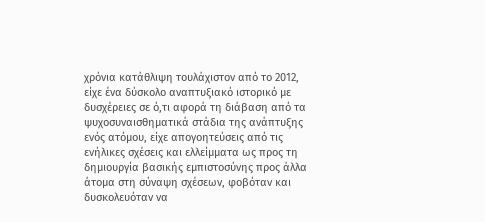χρόνια κατάθλιψη τουλάχιστον από το 2012, είχε ένα δύσκολο αναπτυξιακό ιστορικό με δυσχέρειες σε ό,τι αφορά τη διάβαση από τα ψυχοσυναισθηματικά στάδια της ανάπτυξης ενός ατόμου, είχε απογοητεύσεις από τις ενήλικες σχέσεις και ελλείμματα ως προς τη δημιουργία βασικής εμπιστοσύνης προς άλλα άτομα στη σύναψη σχέσεων, φοβόταν και δυσκολευόταν να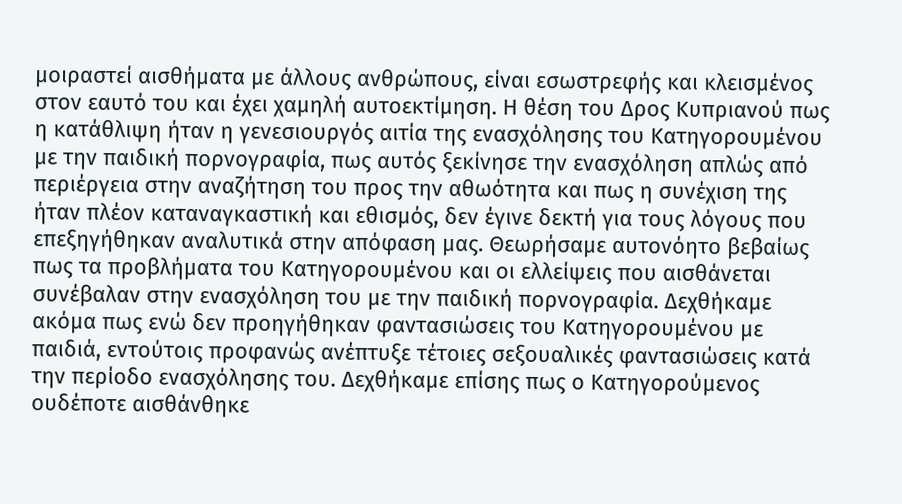μοιραστεί αισθήματα με άλλους ανθρώπους, είναι εσωστρεφής και κλεισμένος στον εαυτό του και έχει χαμηλή αυτοεκτίμηση. Η θέση του Δρος Κυπριανού πως η κατάθλιψη ήταν η γενεσιουργός αιτία της ενασχόλησης του Κατηγορουμένου με την παιδική πορνογραφία, πως αυτός ξεκίνησε την ενασχόληση απλώς από περιέργεια στην αναζήτηση του προς την αθωότητα και πως η συνέχιση της ήταν πλέον καταναγκαστική και εθισμός, δεν έγινε δεκτή για τους λόγους που επεξηγήθηκαν αναλυτικά στην απόφαση μας. Θεωρήσαμε αυτονόητο βεβαίως πως τα προβλήματα του Κατηγορουμένου και οι ελλείψεις που αισθάνεται συνέβαλαν στην ενασχόληση του με την παιδική πορνογραφία. Δεχθήκαμε ακόμα πως ενώ δεν προηγήθηκαν φαντασιώσεις του Κατηγορουμένου με παιδιά, εντούτοις προφανώς ανέπτυξε τέτοιες σεξουαλικές φαντασιώσεις κατά την περίοδο ενασχόλησης του. Δεχθήκαμε επίσης πως ο Κατηγορούμενος ουδέποτε αισθάνθηκε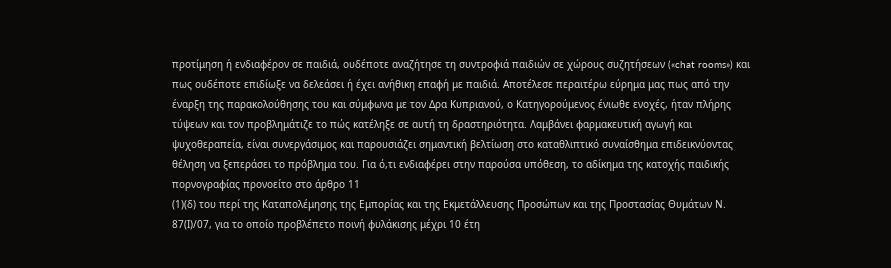προτίμηση ή ενδιαφέρον σε παιδιά, ουδέποτε αναζήτησε τη συντροφιά παιδιών σε χώρους συζητήσεων («chat rooms») και πως ουδέποτε επιδίωξε να δελεάσει ή έχει ανήθικη επαφή με παιδιά. Αποτέλεσε περαιτέρω εύρημα μας πως από την έναρξη της παρακολούθησης του και σύμφωνα με τον Δρα Κυπριανού, ο Κατηγορούμενος ένιωθε ενοχές, ήταν πλήρης τύψεων και τον προβλημάτιζε το πώς κατέληξε σε αυτή τη δραστηριότητα. Λαμβάνει φαρμακευτική αγωγή και ψυχοθεραπεία, είναι συνεργάσιμος και παρουσιάζει σημαντική βελτίωση στο καταθλιπτικό συναίσθημα επιδεικνύοντας θέληση να ξεπεράσει το πρόβλημα του. Για ό,τι ενδιαφέρει στην παρούσα υπόθεση, το αδίκημα της κατοχής παιδικής πορνογραφίας προνοείτο στο άρθρο 11
(1)(δ) του περί της Καταπολέμησης της Εμπορίας και της Εκμετάλλευσης Προσώπων και της Προστασίας Θυμάτων Ν. 87(Ι)/07, για το οποίο προβλέπετο ποινή φυλάκισης μέχρι 10 έτη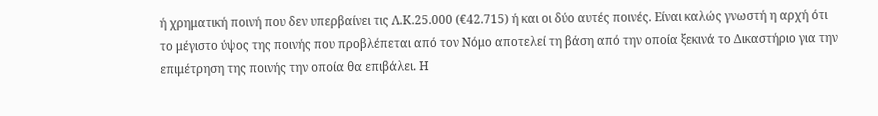ή χρηματική ποινή που δεν υπερβαίνει τις Λ.Κ.25.000 (€42.715) ή και οι δύο αυτές ποινές. Είναι καλώς γνωστή η αρχή ότι το μέγιστο ύψος της ποινής που προβλέπεται από τον Νόμο αποτελεί τη βάση από την οποία ξεκινά το Δικαστήριο για την επιμέτρηση της ποινής την οποία θα επιβάλει. Η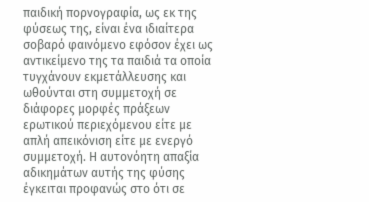παιδική πορνογραφία, ως εκ της φύσεως της, είναι ένα ιδιαίτερα σοβαρό φαινόμενο εφόσον έχει ως αντικείμενο της τα παιδιά τα οποία τυγχάνουν εκμετάλλευσης και ωθούνται στη συμμετοχή σε διάφορες μορφές πράξεων ερωτικού περιεχόμενου είτε με απλή απεικόνιση είτε με ενεργό συμμετοχή. Η αυτονόητη απαξία αδικημάτων αυτής της φύσης έγκειται προφανώς στο ότι σε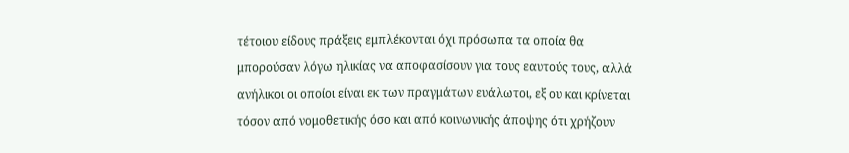τέτοιου είδους πράξεις εμπλέκονται όχι πρόσωπα τα οποία θα μπορούσαν λόγω ηλικίας να αποφασίσουν για τους εαυτούς τους, αλλά ανήλικοι οι οποίοι είναι εκ των πραγμάτων ευάλωτοι, εξ ου και κρίνεται τόσον από νομοθετικής όσο και από κοινωνικής άποψης ότι χρήζουν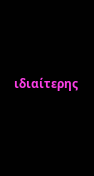ιδιαίτερης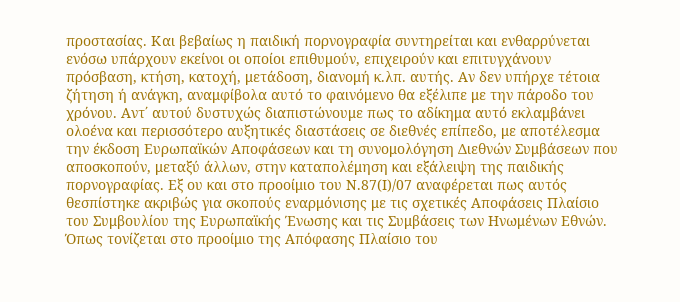προστασίας. Και βεβαίως η παιδική πορνογραφία συντηρείται και ενθαρρύνεται ενόσω υπάρχουν εκείνοι οι οποίοι επιθυμούν, επιχειρούν και επιτυγχάνουν πρόσβαση, κτήση, κατοχή, μετάδοση, διανομή κ.λπ. αυτής. Αν δεν υπήρχε τέτοια ζήτηση ή ανάγκη, αναμφίβολα αυτό το φαινόμενο θα εξέλιπε με την πάροδο του χρόνου. Αντ΄ αυτού δυστυχώς διαπιστώνουμε πως το αδίκημα αυτό εκλαμβάνει ολοένα και περισσότερο αυξητικές διαστάσεις σε διεθνές επίπεδο, με αποτέλεσμα την έκδοση Ευρωπαϊκών Αποφάσεων και τη συνομολόγηση Διεθνών Συμβάσεων που αποσκοπούν, μεταξύ άλλων, στην καταπολέμηση και εξάλειψη της παιδικής πορνογραφίας. Εξ ου και στο προοίμιο του Ν.87(Ι)/07 αναφέρεται πως αυτός θεσπίστηκε ακριβώς για σκοπούς εναρμόνισης με τις σχετικές Αποφάσεις Πλαίσιο του Συμβουλίου της Ευρωπαϊκής Ένωσης και τις Συμβάσεις των Ηνωμένων Εθνών. Όπως τονίζεται στο προοίμιο της Απόφασης Πλαίσιο του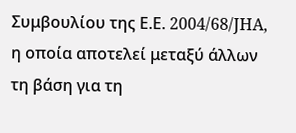Συμβουλίου της Ε.Ε. 2004/68/JHA, η οποία αποτελεί μεταξύ άλλων τη βάση για τη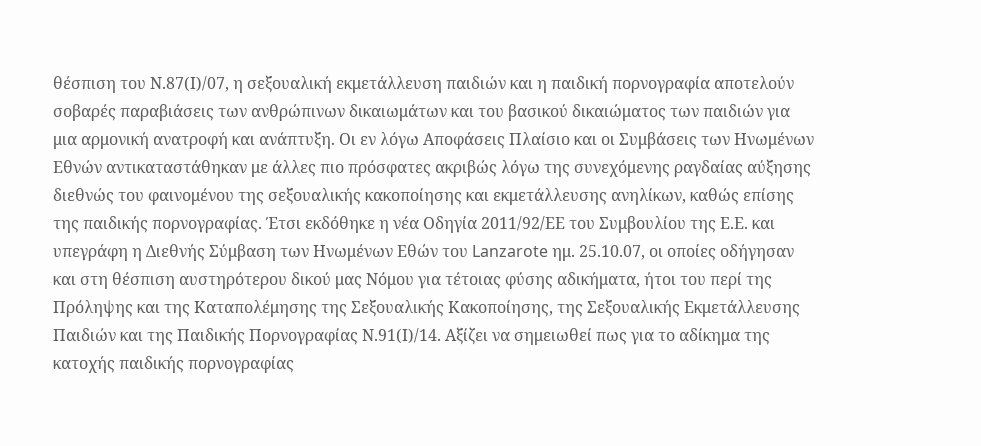θέσπιση του Ν.87(Ι)/07, η σεξουαλική εκμετάλλευση παιδιών και η παιδική πορνογραφία αποτελούν σοβαρές παραβιάσεις των ανθρώπινων δικαιωμάτων και του βασικού δικαιώματος των παιδιών για μια αρμονική ανατροφή και ανάπτυξη. Οι εν λόγω Αποφάσεις Πλαίσιο και οι Συμβάσεις των Ηνωμένων Εθνών αντικαταστάθηκαν με άλλες πιο πρόσφατες ακριβώς λόγω της συνεχόμενης ραγδαίας αύξησης διεθνώς του φαινομένου της σεξουαλικής κακοποίησης και εκμετάλλευσης ανηλίκων, καθώς επίσης της παιδικής πορνογραφίας. Έτσι εκδόθηκε η νέα Οδηγία 2011/92/ΕΕ του Συμβουλίου της Ε.Ε. και υπεγράφη η Διεθνής Σύμβαση των Ηνωμένων Εθών του Lanzarote ημ. 25.10.07, οι οποίες οδήγησαν και στη θέσπιση αυστηρότερου δικού μας Νόμου για τέτοιας φύσης αδικήματα, ήτοι του περί της Πρόληψης και της Καταπολέμησης της Σεξουαλικής Κακοποίησης, της Σεξουαλικής Εκμετάλλευσης Παιδιών και της Παιδικής Πορνογραφίας Ν.91(Ι)/14. Αξίζει να σημειωθεί πως για το αδίκημα της κατοχής παιδικής πορνογραφίας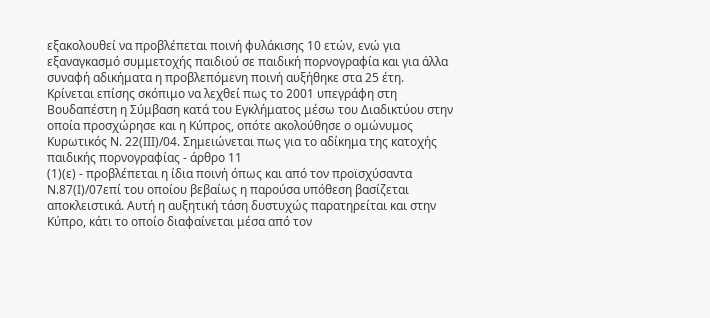εξακολουθεί να προβλέπεται ποινή φυλάκισης 10 ετών, ενώ για εξαναγκασμό συμμετοχής παιδιού σε παιδική πορνογραφία και για άλλα συναφή αδικήματα η προβλεπόμενη ποινή αυξήθηκε στα 25 έτη. Κρίνεται επίσης σκόπιμο να λεχθεί πως το 2001 υπεγράφη στη Βουδαπέστη η Σύμβαση κατά του Εγκλήματος μέσω του Διαδικτύου στην οποία προσχώρησε και η Κύπρος, οπότε ακολούθησε ο ομώνυμος Κυρωτικός Ν. 22(ΙΙΙ)/04. Σημειώνεται πως για το αδίκημα της κατοχής παιδικής πορνογραφίας - άρθρο 11
(1)(ε) - προβλέπεται η ίδια ποινή όπως και από τον προϊσχύσαντα Ν.87(Ι)/07επί του οποίου βεβαίως η παρούσα υπόθεση βασίζεται αποκλειστικά. Αυτή η αυξητική τάση δυστυχώς παρατηρείται και στην Κύπρο, κάτι το οποίο διαφαίνεται μέσα από τον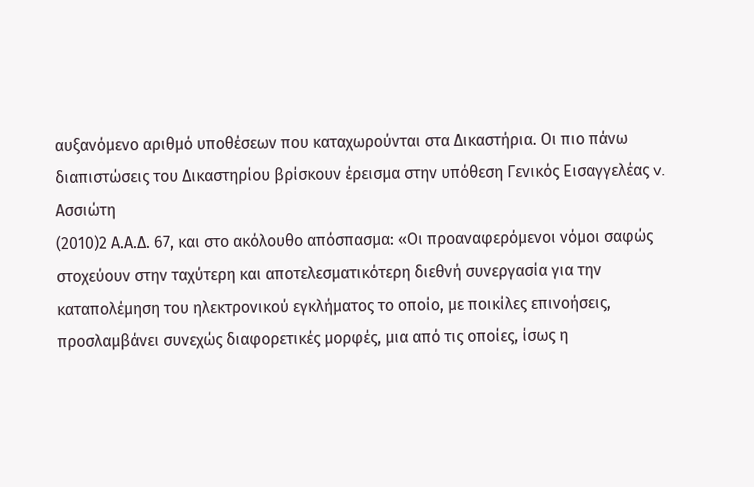αυξανόμενο αριθμό υποθέσεων που καταχωρούνται στα Δικαστήρια. Οι πιο πάνω διαπιστώσεις του Δικαστηρίου βρίσκουν έρεισμα στην υπόθεση Γενικός Εισαγγελέας v. Ασσιώτη
(2010)2 Α.Α.Δ. 67, και στο ακόλουθο απόσπασμα: «Οι προαναφερόμενοι νόμοι σαφώς στοχεύουν στην ταχύτερη και αποτελεσματικότερη διεθνή συνεργασία για την καταπολέμηση του ηλεκτρονικού εγκλήματος το οποίο, με ποικίλες επινοήσεις, προσλαμβάνει συνεχώς διαφορετικές μορφές, μια από τις οποίες, ίσως η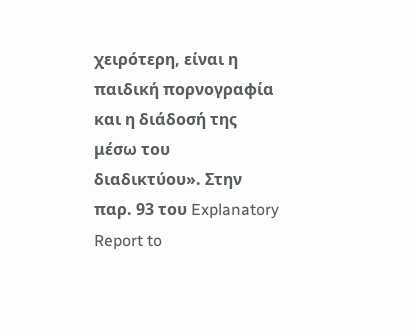χειρότερη, είναι η παιδική πορνογραφία και η διάδοσή της μέσω του διαδικτύου». Στην παρ. 93 του Explanatory Report to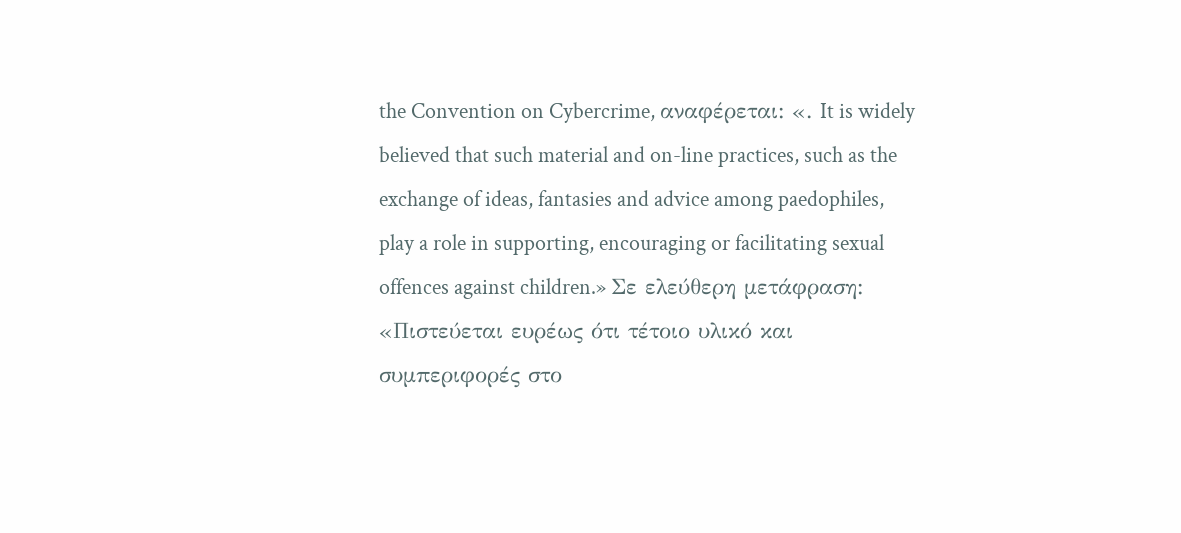the Convention on Cybercrime, αναφέρεται: «. It is widely believed that such material and on-line practices, such as the exchange of ideas, fantasies and advice among paedophiles, play a role in supporting, encouraging or facilitating sexual offences against children.» Σε ελεύθερη μετάφραση: «Πιστεύεται ευρέως ότι τέτοιο υλικό και συμπεριφορές στο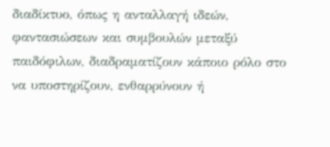διαδίκτυο, όπως η ανταλλαγή ιδεών, φαντασιώσεων και συμβουλών μεταξύ παιδόφιλων, διαδραματίζουν κάποιο ρόλο στο να υποστηρίζουν, ενθαρρύνουν ή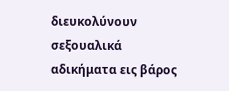διευκολύνουν σεξουαλικά αδικήματα εις βάρος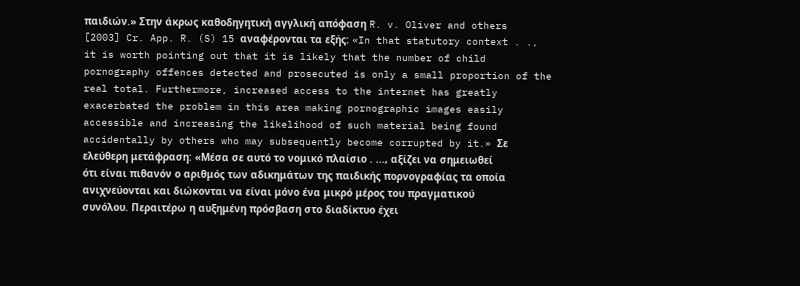παιδιών.» Στην άκρως καθοδηγητική αγγλική απόφαση R. v. Oliver and others [2003] Cr. App. R. (S) 15 αναφέρονται τα εξής: «In that statutory context . ., it is worth pointing out that it is likely that the number of child pornography offences detected and prosecuted is only a small proportion of the real total. Furthermore, increased access to the internet has greatly exacerbated the problem in this area making pornographic images easily accessible and increasing the likelihood of such material being found accidentally by others who may subsequently become corrupted by it.» Σε ελεύθερη μετάφραση: «Μέσα σε αυτό το νομικό πλαίσιο . ..., αξίζει να σημειωθεί ότι είναι πιθανόν ο αριθμός των αδικημάτων της παιδικής πορνογραφίας τα οποία ανιχνεύονται και διώκονται να είναι μόνο ένα μικρό μέρος του πραγματικού συνόλου. Περαιτέρω η αυξημένη πρόσβαση στο διαδίκτυο έχει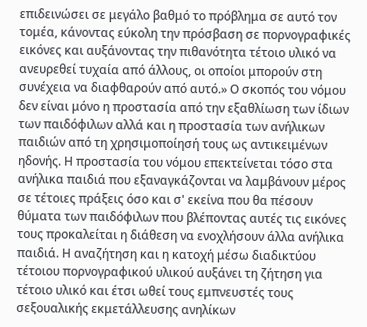επιδεινώσει σε μεγάλο βαθμό το πρόβλημα σε αυτό τον τομέα, κάνοντας εύκολη την πρόσβαση σε πορνογραφικές εικόνες και αυξάνοντας την πιθανότητα τέτοιο υλικό να ανευρεθεί τυχαία από άλλους, οι οποίοι μπορούν στη συνέχεια να διαφθαρούν από αυτό.» Ο σκοπός του νόμου δεν είναι μόνο η προστασία από την εξαθλίωση των ίδιων των παιδόφιλων αλλά και η προστασία των ανήλικων παιδιών από τη χρησιμοποίησή τους ως αντικειμένων ηδονής. Η προστασία του νόμου επεκτείνεται τόσο στα ανήλικα παιδιά που εξαναγκάζονται να λαμβάνουν μέρος σε τέτοιες πράξεις όσο και σ' εκείνα που θα πέσουν θύματα των παιδόφιλων που βλέποντας αυτές τις εικόνες τους προκαλείται η διάθεση να ενοχλήσουν άλλα ανήλικα παιδιά. Η αναζήτηση και η κατοχή μέσω διαδικτύου τέτοιου πορνογραφικού υλικού αυξάνει τη ζήτηση για τέτοιο υλικό και έτσι ωθεί τους εμπνευστές τους σεξουαλικής εκμετάλλευσης ανηλίκων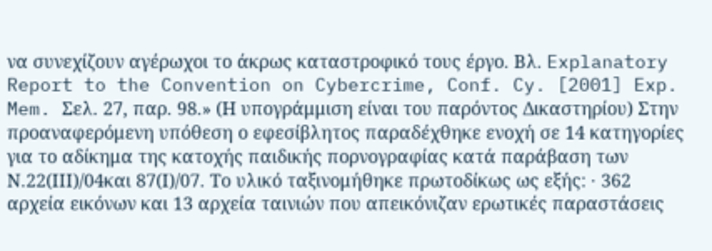να συνεχίζουν αγέρωχοι το άκρως καταστροφικό τους έργο. Βλ. Explanatory Report to the Convention on Cybercrime, Conf. Cy. [2001] Exp. Mem. Σελ. 27, παρ. 98.» (Η υπογράμμιση είναι του παρόντος Δικαστηρίου) Στην προαναφερόμενη υπόθεση ο εφεσίβλητος παραδέχθηκε ενοχή σε 14 κατηγορίες για το αδίκημα της κατοχής παιδικής πορνογραφίας κατά παράβαση των Ν.22(ΙΙΙ)/04και 87(Ι)/07. Το υλικό ταξινομήθηκε πρωτοδίκως ως εξής: · 362 αρχεία εικόνων και 13 αρχεία ταινιών που απεικόνιζαν ερωτικές παραστάσεις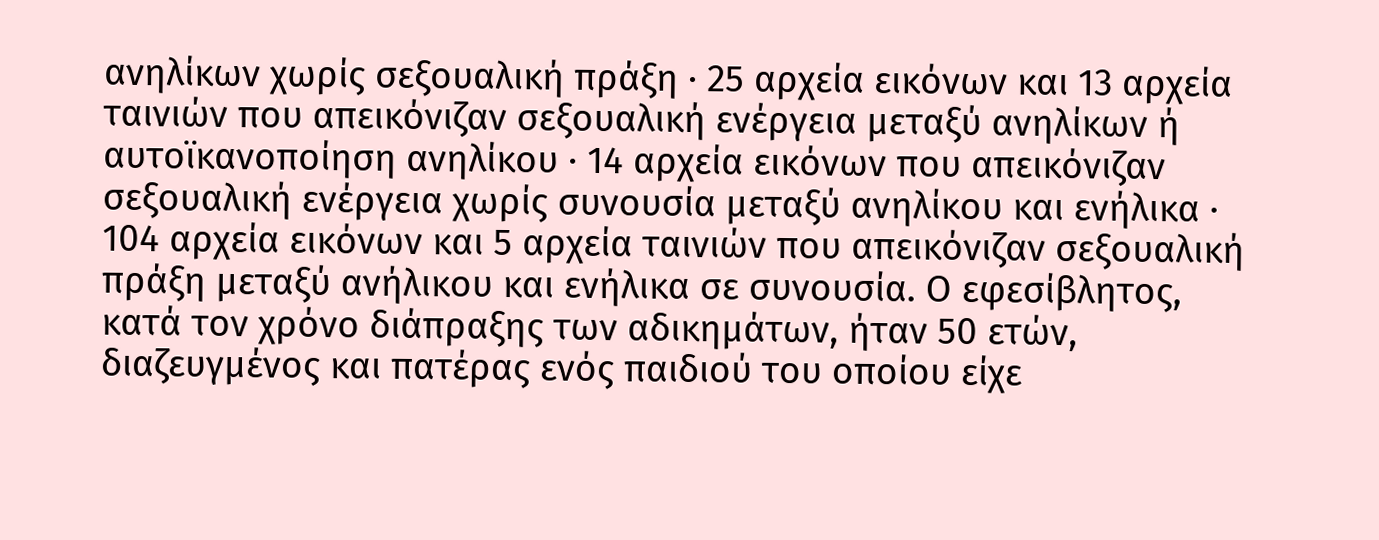ανηλίκων χωρίς σεξουαλική πράξη · 25 αρχεία εικόνων και 13 αρχεία ταινιών που απεικόνιζαν σεξουαλική ενέργεια μεταξύ ανηλίκων ή αυτοϊκανοποίηση ανηλίκου · 14 αρχεία εικόνων που απεικόνιζαν σεξουαλική ενέργεια χωρίς συνουσία μεταξύ ανηλίκου και ενήλικα · 104 αρχεία εικόνων και 5 αρχεία ταινιών που απεικόνιζαν σεξουαλική πράξη μεταξύ ανήλικου και ενήλικα σε συνουσία. Ο εφεσίβλητος, κατά τον χρόνο διάπραξης των αδικημάτων, ήταν 50 ετών, διαζευγμένος και πατέρας ενός παιδιού του οποίου είχε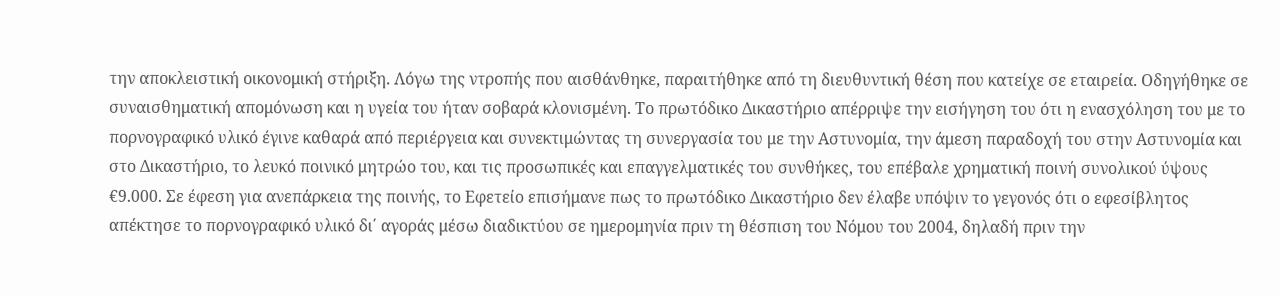την αποκλειστική οικονομική στήριξη. Λόγω της ντροπής που αισθάνθηκε, παραιτήθηκε από τη διευθυντική θέση που κατείχε σε εταιρεία. Οδηγήθηκε σε συναισθηματική απομόνωση και η υγεία του ήταν σοβαρά κλονισμένη. Το πρωτόδικο Δικαστήριο απέρριψε την εισήγηση του ότι η ενασχόληση του με το πορνογραφικό υλικό έγινε καθαρά από περιέργεια και συνεκτιμώντας τη συνεργασία του με την Αστυνομία, την άμεση παραδοχή του στην Αστυνομία και στο Δικαστήριο, το λευκό ποινικό μητρώο του, και τις προσωπικές και επαγγελματικές του συνθήκες, του επέβαλε χρηματική ποινή συνολικού ύψους €9.000. Σε έφεση για ανεπάρκεια της ποινής, το Εφετείο επισήμανε πως το πρωτόδικο Δικαστήριο δεν έλαβε υπόψιν το γεγονός ότι ο εφεσίβλητος απέκτησε το πορνογραφικό υλικό δι΄ αγοράς μέσω διαδικτύου σε ημερομηνία πριν τη θέσπιση του Νόμου του 2004, δηλαδή πριν την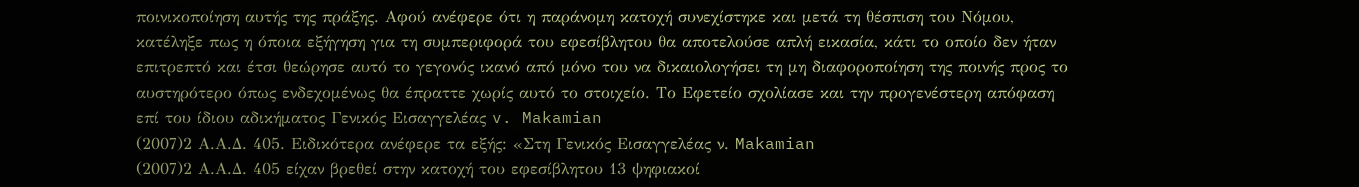ποινικοποίηση αυτής της πράξης. Αφού ανέφερε ότι η παράνομη κατοχή συνεχίστηκε και μετά τη θέσπιση του Νόμου, κατέληξε πως η όποια εξήγηση για τη συμπεριφορά του εφεσίβλητου θα αποτελούσε απλή εικασία, κάτι το οποίο δεν ήταν επιτρεπτό και έτσι θεώρησε αυτό το γεγονός ικανό από μόνο του να δικαιολογήσει τη μη διαφοροποίηση της ποινής προς το αυστηρότερο όπως ενδεχομένως θα έπραττε χωρίς αυτό το στοιχείο. Το Εφετείο σχολίασε και την προγενέστερη απόφαση επί του ίδιου αδικήματος Γενικός Εισαγγελέας v. Makamian
(2007)2 Α.Α.Δ. 405. Ειδικότερα ανέφερε τα εξής: «Στη Γενικός Εισαγγελέας ν. Makamian
(2007)2 Α.Α.Δ. 405 είχαν βρεθεί στην κατοχή του εφεσίβλητου 13 ψηφιακοί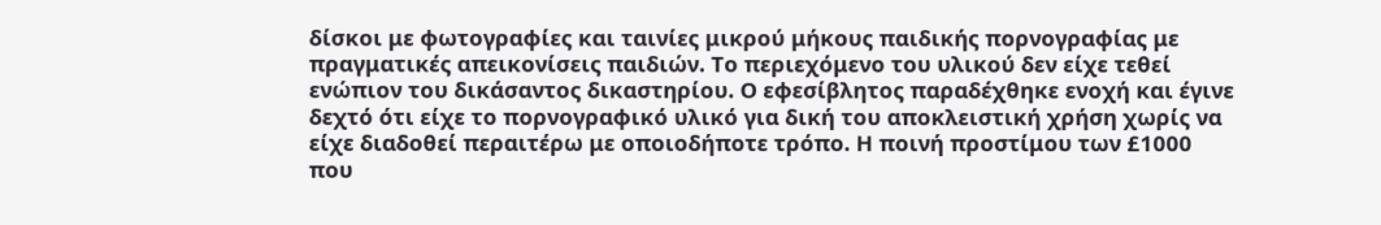δίσκοι με φωτογραφίες και ταινίες μικρού μήκους παιδικής πορνογραφίας με πραγματικές απεικονίσεις παιδιών. Το περιεχόμενο του υλικού δεν είχε τεθεί ενώπιον του δικάσαντος δικαστηρίου. Ο εφεσίβλητος παραδέχθηκε ενοχή και έγινε δεχτό ότι είχε το πορνογραφικό υλικό για δική του αποκλειστική χρήση χωρίς να είχε διαδοθεί περαιτέρω με οποιοδήποτε τρόπο. Η ποινή προστίμου των £1000 που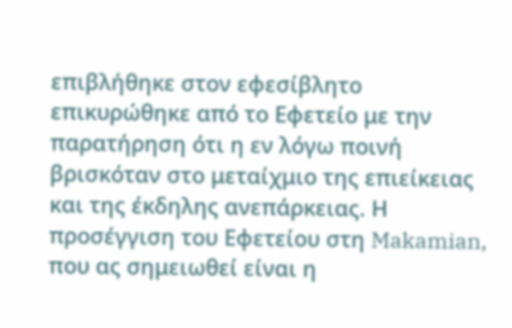επιβλήθηκε στον εφεσίβλητο επικυρώθηκε από το Εφετείο με την παρατήρηση ότι η εν λόγω ποινή βρισκόταν στο μεταίχμιο της επιείκειας και της έκδηλης ανεπάρκειας. Η προσέγγιση του Εφετείου στη Makamian, που ας σημειωθεί είναι η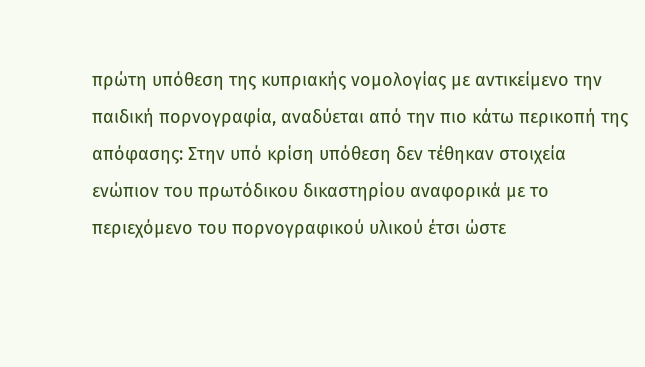πρώτη υπόθεση της κυπριακής νομολογίας με αντικείμενο την παιδική πορνογραφία, αναδύεται από την πιο κάτω περικοπή της απόφασης: Στην υπό κρίση υπόθεση δεν τέθηκαν στοιχεία ενώπιον του πρωτόδικου δικαστηρίου αναφορικά με το περιεχόμενο του πορνογραφικού υλικού έτσι ώστε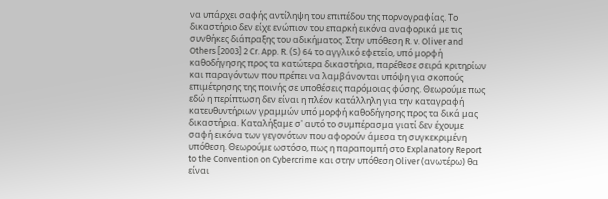να υπάρχει σαφής αντίληψη του επιπέδου της πορνογραφίας. Το δικαστήριο δεν είχε ενώπιον του επαρκή εικόνα αναφορικά με τις συνθήκες διάπραξης του αδικήματος. Στην υπόθεση R. v. Oliver and Others [2003] 2 Cr. App. R. (S) 64 το αγγλικό εφετείο, υπό μορφή καθοδήγησης προς τα κατώτερα δικαστήρια, παρέθεσε σειρά κριτηρίων και παραγόντων που πρέπει να λαμβάνονται υπόψη για σκοπούς επιμέτρησης της ποινής σε υποθέσεις παρόμοιας φύσης. Θεωρούμε πως εδώ η περίπτωση δεν είναι η πλέον κατάλληλη για την καταγραφή κατευθυντήριων γραμμών υπό μορφή καθοδήγησης προς τα δικά μας δικαστήρια. Καταλήξαμε σ' αυτό το συμπέρασμα γιατί δεν έχουμε σαφή εικόνα των γεγονότων που αφορούν άμεσα τη συγκεκριμένη υπόθεση. Θεωρούμε ωστόσο, πως η παραπομπή στο Explanatory Report to the Convention on Cybercrime και στην υπόθεση Oliver (ανωτέρω) θα είναι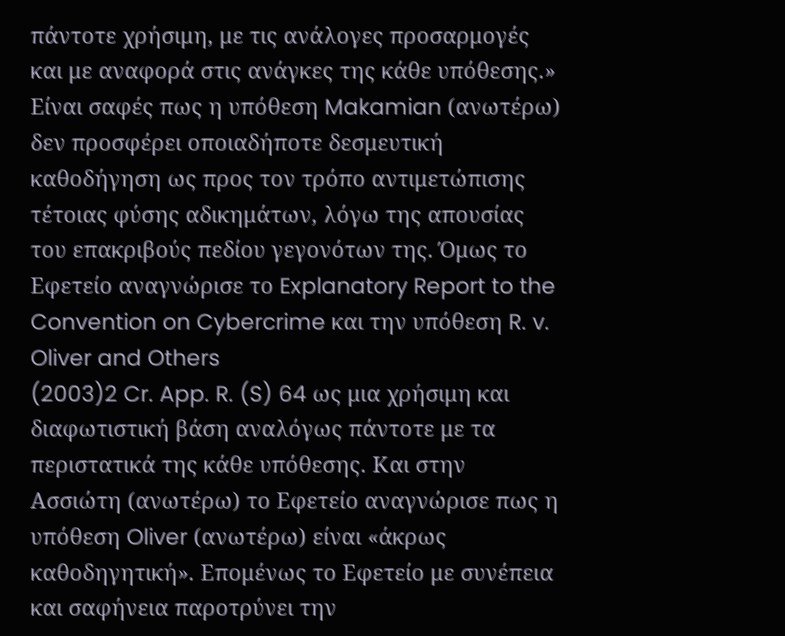πάντοτε χρήσιμη, με τις ανάλογες προσαρμογές και με αναφορά στις ανάγκες της κάθε υπόθεσης.» Είναι σαφές πως η υπόθεση Makamian (ανωτέρω) δεν προσφέρει οποιαδήποτε δεσμευτική καθοδήγηση ως προς τον τρόπο αντιμετώπισης τέτοιας φύσης αδικημάτων, λόγω της απουσίας του επακριβούς πεδίου γεγονότων της. Όμως το Εφετείο αναγνώρισε το Explanatory Report to the Convention on Cybercrime και την υπόθεση R. v. Oliver and Others
(2003)2 Cr. App. R. (S) 64 ως μια χρήσιμη και διαφωτιστική βάση αναλόγως πάντοτε με τα περιστατικά της κάθε υπόθεσης. Και στην Ασσιώτη (ανωτέρω) το Εφετείο αναγνώρισε πως η υπόθεση Oliver (ανωτέρω) είναι «άκρως καθοδηγητική». Επομένως το Εφετείο με συνέπεια και σαφήνεια παροτρύνει την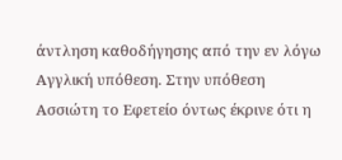άντληση καθοδήγησης από την εν λόγω Αγγλική υπόθεση. Στην υπόθεση Ασσιώτη το Εφετείο όντως έκρινε ότι η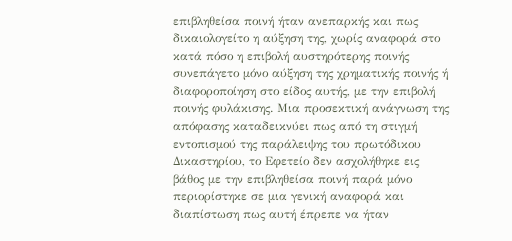επιβληθείσα ποινή ήταν ανεπαρκής και πως δικαιολογείτο η αύξηση της, χωρίς αναφορά στο κατά πόσο η επιβολή αυστηρότερης ποινής συνεπάγετο μόνο αύξηση της χρηματικής ποινής ή διαφοροποίηση στο είδος αυτής, με την επιβολή ποινής φυλάκισης. Μια προσεκτική ανάγνωση της απόφασης καταδεικνύει πως από τη στιγμή εντοπισμού της παράλειψης του πρωτόδικου Δικαστηρίου, το Εφετείο δεν ασχολήθηκε εις βάθος με την επιβληθείσα ποινή παρά μόνο περιορίστηκε σε μια γενική αναφορά και διαπίστωση πως αυτή έπρεπε να ήταν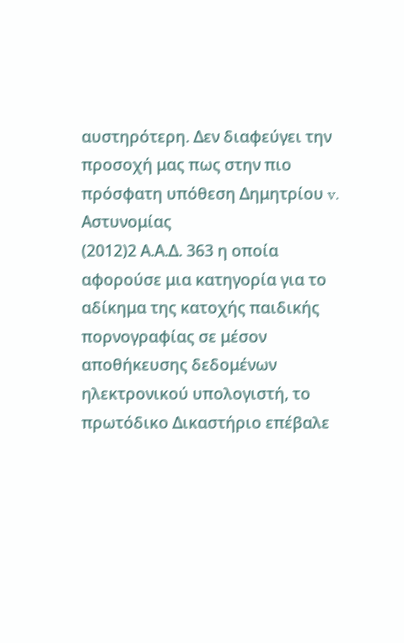αυστηρότερη. Δεν διαφεύγει την προσοχή μας πως στην πιο πρόσφατη υπόθεση Δημητρίου v. Αστυνομίας
(2012)2 Α.Α.Δ. 363 η οποία αφορούσε μια κατηγορία για το αδίκημα της κατοχής παιδικής πορνογραφίας σε μέσον αποθήκευσης δεδομένων ηλεκτρονικού υπολογιστή, το πρωτόδικο Δικαστήριο επέβαλε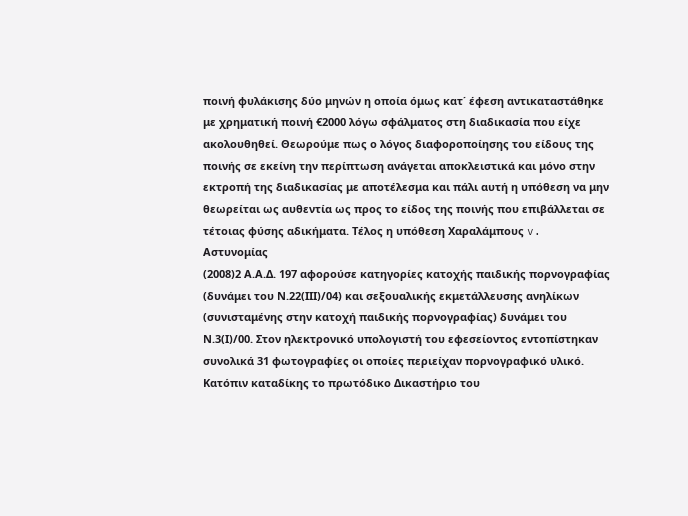ποινή φυλάκισης δύο μηνών η οποία όμως κατ΄ έφεση αντικαταστάθηκε με χρηματική ποινή €2000 λόγω σφάλματος στη διαδικασία που είχε ακολουθηθεί. Θεωρούμε πως ο λόγος διαφοροποίησης του είδους της ποινής σε εκείνη την περίπτωση ανάγεται αποκλειστικά και μόνο στην εκτροπή της διαδικασίας με αποτέλεσμα και πάλι αυτή η υπόθεση να μην θεωρείται ως αυθεντία ως προς το είδος της ποινής που επιβάλλεται σε τέτοιας φύσης αδικήματα. Τέλος η υπόθεση Χαραλάμπους v. Αστυνομίας
(2008)2 Α.Α.Δ. 197 αφορούσε κατηγορίες κατοχής παιδικής πορνογραφίας (δυνάμει του Ν.22(ΙΙΙ)/04) και σεξουαλικής εκμετάλλευσης ανηλίκων (συνισταμένης στην κατοχή παιδικής πορνογραφίας) δυνάμει του Ν.3(Ι)/00. Στον ηλεκτρονικό υπολογιστή του εφεσείοντος εντοπίστηκαν συνολικά 31 φωτογραφίες οι οποίες περιείχαν πορνογραφικό υλικό. Κατόπιν καταδίκης το πρωτόδικο Δικαστήριο του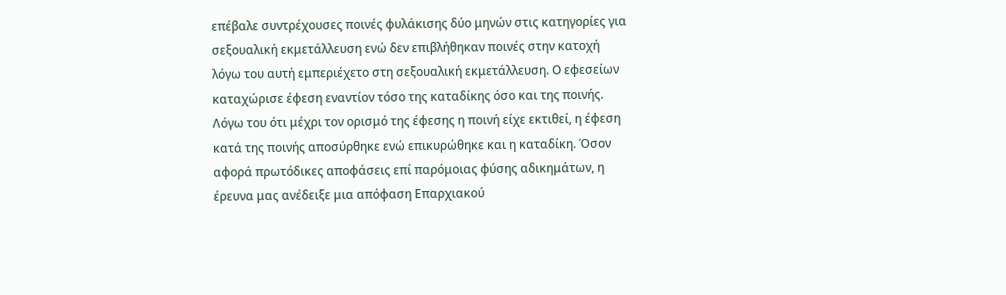επέβαλε συντρέχουσες ποινές φυλάκισης δύο μηνών στις κατηγορίες για σεξουαλική εκμετάλλευση ενώ δεν επιβλήθηκαν ποινές στην κατοχή λόγω του αυτή εμπεριέχετο στη σεξουαλική εκμετάλλευση. Ο εφεσείων καταχώρισε έφεση εναντίον τόσο της καταδίκης όσο και της ποινής. Λόγω του ότι μέχρι τον ορισμό της έφεσης η ποινή είχε εκτιθεί, η έφεση κατά της ποινής αποσύρθηκε ενώ επικυρώθηκε και η καταδίκη. Όσον αφορά πρωτόδικες αποφάσεις επί παρόμοιας φύσης αδικημάτων, η έρευνα μας ανέδειξε μια απόφαση Επαρχιακού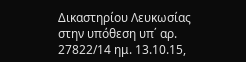Δικαστηρίου Λευκωσίας στην υπόθεση υπ΄ αρ. 27822/14 ημ. 13.10.15,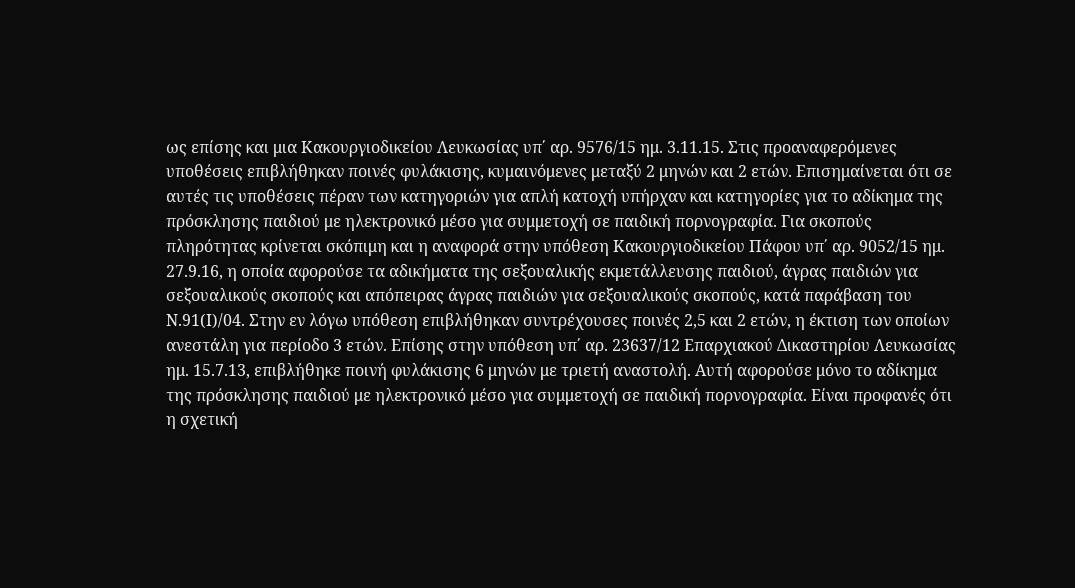ως επίσης και μια Κακουργιοδικείου Λευκωσίας υπ΄ αρ. 9576/15 ημ. 3.11.15. Στις προαναφερόμενες υποθέσεις επιβλήθηκαν ποινές φυλάκισης, κυμαινόμενες μεταξύ 2 μηνών και 2 ετών. Επισημαίνεται ότι σε αυτές τις υποθέσεις πέραν των κατηγοριών για απλή κατοχή υπήρχαν και κατηγορίες για το αδίκημα της πρόσκλησης παιδιού με ηλεκτρονικό μέσο για συμμετοχή σε παιδική πορνογραφία. Για σκοπούς πληρότητας κρίνεται σκόπιμη και η αναφορά στην υπόθεση Κακουργιοδικείου Πάφου υπ΄ αρ. 9052/15 ημ. 27.9.16, η οποία αφορούσε τα αδικήματα της σεξουαλικής εκμετάλλευσης παιδιού, άγρας παιδιών για σεξουαλικούς σκοπούς και απόπειρας άγρας παιδιών για σεξουαλικούς σκοπούς, κατά παράβαση του Ν.91(Ι)/04. Στην εν λόγω υπόθεση επιβλήθηκαν συντρέχουσες ποινές 2,5 και 2 ετών, η έκτιση των οποίων ανεστάλη για περίοδο 3 ετών. Επίσης στην υπόθεση υπ΄ αρ. 23637/12 Επαρχιακού Δικαστηρίου Λευκωσίας ημ. 15.7.13, επιβλήθηκε ποινή φυλάκισης 6 μηνών με τριετή αναστολή. Αυτή αφορούσε μόνο το αδίκημα της πρόσκλησης παιδιού με ηλεκτρονικό μέσο για συμμετοχή σε παιδική πορνογραφία. Είναι προφανές ότι η σχετική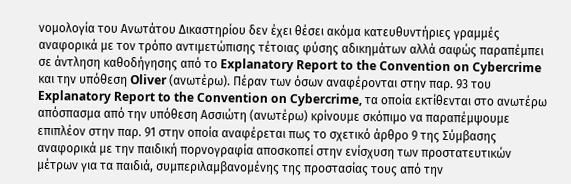νομολογία του Ανωτάτου Δικαστηρίου δεν έχει θέσει ακόμα κατευθυντήριες γραμμές αναφορικά με τον τρόπο αντιμετώπισης τέτοιας φύσης αδικημάτων αλλά σαφώς παραπέμπει σε άντληση καθοδήγησης από το Explanatory Report to the Convention on Cybercrime και την υπόθεση Oliver (ανωτέρω). Πέραν των όσων αναφέρονται στην παρ. 93 του Explanatory Report to the Convention on Cybercrime, τα οποία εκτίθενται στο ανωτέρω απόσπασμα από την υπόθεση Ασσιώτη (ανωτέρω) κρίνουμε σκόπιμο να παραπέμψουμε επιπλέον στην παρ. 91 στην οποία αναφέρεται πως το σχετικό άρθρο 9 της Σύμβασης αναφορικά με την παιδική πορνογραφία αποσκοπεί στην ενίσχυση των προστατευτικών μέτρων για τα παιδιά, συμπεριλαμβανομένης της προστασίας τους από την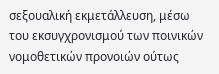σεξουαλική εκμετάλλευση, μέσω του εκσυγχρονισμού των ποινικών νομοθετικών προνοιών ούτως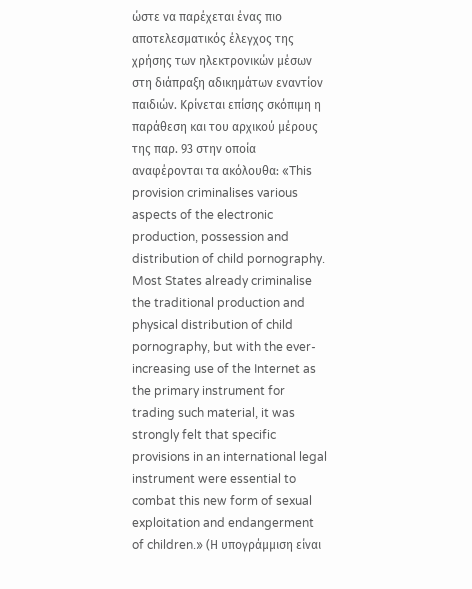ώστε να παρέχεται ένας πιο αποτελεσματικός έλεγχος της χρήσης των ηλεκτρονικών μέσων στη διάπραξη αδικημάτων εναντίον παιδιών. Κρίνεται επίσης σκόπιμη η παράθεση και του αρχικού μέρους της παρ. 93 στην οποία αναφέρονται τα ακόλουθα: «This provision criminalises various aspects of the electronic production, possession and distribution of child pornography. Most States already criminalise the traditional production and physical distribution of child pornography, but with the ever-increasing use of the Internet as the primary instrument for trading such material, it was strongly felt that specific provisions in an international legal instrument were essential to combat this new form of sexual exploitation and endangerment of children.» (Η υπογράμμιση είναι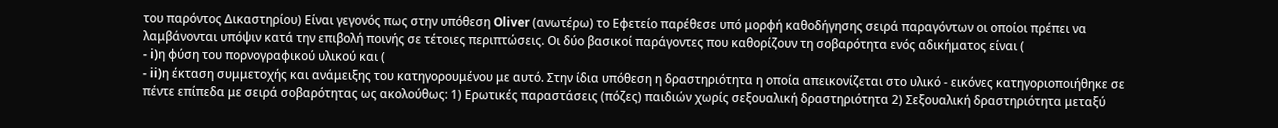του παρόντος Δικαστηρίου) Είναι γεγονός πως στην υπόθεση Oliver (ανωτέρω) το Εφετείο παρέθεσε υπό μορφή καθοδήγησης σειρά παραγόντων οι οποίοι πρέπει να λαμβάνονται υπόψιν κατά την επιβολή ποινής σε τέτοιες περιπτώσεις. Οι δύο βασικοί παράγοντες που καθορίζουν τη σοβαρότητα ενός αδικήματος είναι (
- i)η φύση του πορνογραφικού υλικού και (
- ii)η έκταση συμμετοχής και ανάμειξης του κατηγορουμένου με αυτό. Στην ίδια υπόθεση η δραστηριότητα η οποία απεικονίζεται στο υλικό - εικόνες κατηγοριοποιήθηκε σε πέντε επίπεδα με σειρά σοβαρότητας ως ακολούθως: 1) Ερωτικές παραστάσεις (πόζες) παιδιών χωρίς σεξουαλική δραστηριότητα 2) Σεξουαλική δραστηριότητα μεταξύ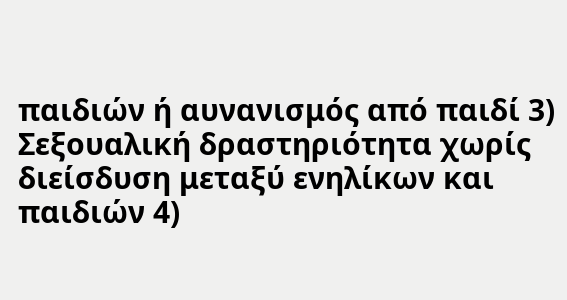παιδιών ή αυνανισμός από παιδί 3) Σεξουαλική δραστηριότητα χωρίς διείσδυση μεταξύ ενηλίκων και παιδιών 4)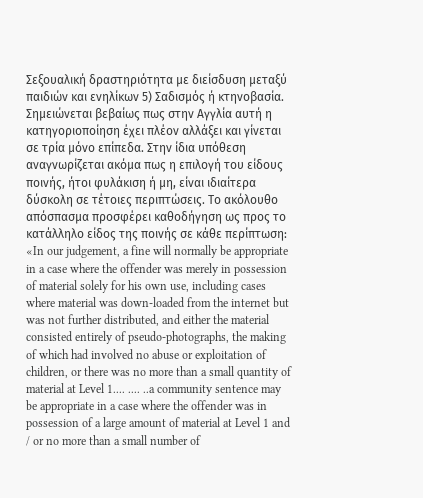Σεξουαλική δραστηριότητα με διείσδυση μεταξύ παιδιών και ενηλίκων 5) Σαδισμός ή κτηνοβασία. Σημειώνεται βεβαίως πως στην Αγγλία αυτή η κατηγοριοποίηση έχει πλέον αλλάξει και γίνεται σε τρία μόνο επίπεδα. Στην ίδια υπόθεση αναγνωρίζεται ακόμα πως η επιλογή του είδους ποινής, ήτοι φυλάκιση ή μη, είναι ιδιαίτερα δύσκολη σε τέτοιες περιπτώσεις. Το ακόλουθο απόσπασμα προσφέρει καθοδήγηση ως προς το κατάλληλο είδος της ποινής σε κάθε περίπτωση: «In our judgement, a fine will normally be appropriate in a case where the offender was merely in possession of material solely for his own use, including cases where material was down-loaded from the internet but was not further distributed, and either the material consisted entirely of pseudo-photographs, the making of which had involved no abuse or exploitation of children, or there was no more than a small quantity of material at Level 1.... .... ..a community sentence may be appropriate in a case where the offender was in possession of a large amount of material at Level 1 and / or no more than a small number of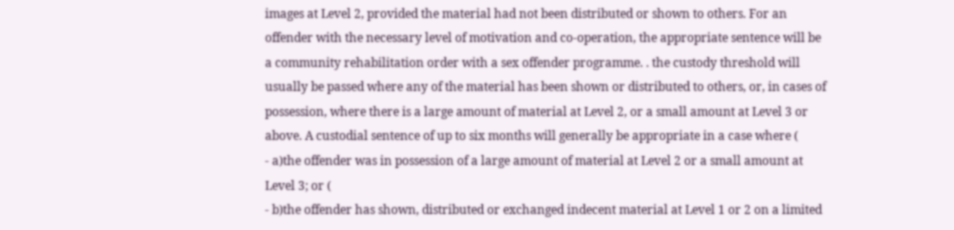images at Level 2, provided the material had not been distributed or shown to others. For an offender with the necessary level of motivation and co-operation, the appropriate sentence will be a community rehabilitation order with a sex offender programme. . the custody threshold will usually be passed where any of the material has been shown or distributed to others, or, in cases of possession, where there is a large amount of material at Level 2, or a small amount at Level 3 or above. A custodial sentence of up to six months will generally be appropriate in a case where (
- a)the offender was in possession of a large amount of material at Level 2 or a small amount at Level 3; or (
- b)the offender has shown, distributed or exchanged indecent material at Level 1 or 2 on a limited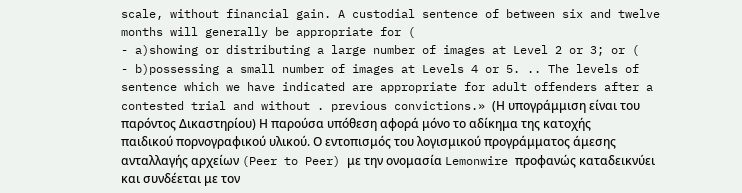scale, without financial gain. A custodial sentence of between six and twelve months will generally be appropriate for (
- a)showing or distributing a large number of images at Level 2 or 3; or (
- b)possessing a small number of images at Levels 4 or 5. .. The levels of sentence which we have indicated are appropriate for adult offenders after a contested trial and without . previous convictions.» (Η υπογράμμιση είναι του παρόντος Δικαστηρίου) Η παρούσα υπόθεση αφορά μόνο το αδίκημα της κατοχής παιδικού πορνογραφικού υλικού. Ο εντοπισμός του λογισμικού προγράμματος άμεσης ανταλλαγής αρχείων (Peer to Peer) με την ονομασία Lemonwire προφανώς καταδεικνύει και συνδέεται με τον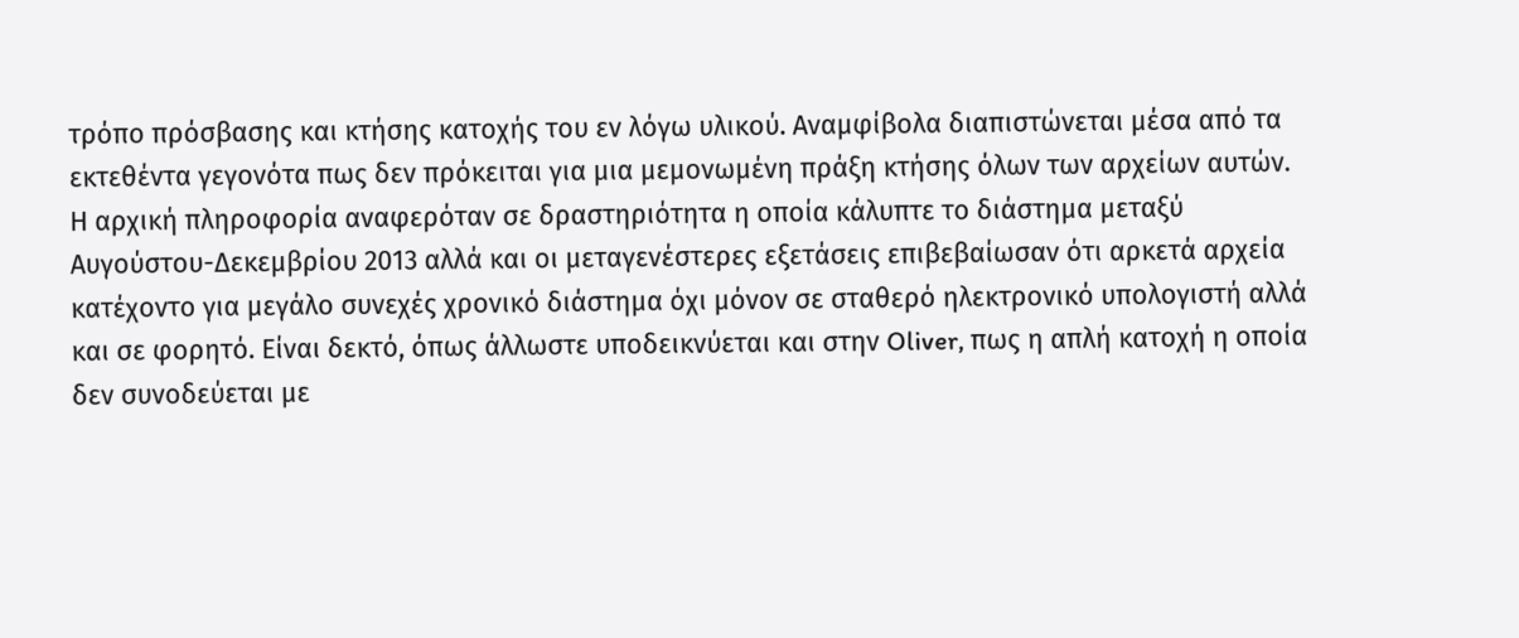τρόπο πρόσβασης και κτήσης κατοχής του εν λόγω υλικού. Αναμφίβολα διαπιστώνεται μέσα από τα εκτεθέντα γεγονότα πως δεν πρόκειται για μια μεμονωμένη πράξη κτήσης όλων των αρχείων αυτών. Η αρχική πληροφορία αναφερόταν σε δραστηριότητα η οποία κάλυπτε το διάστημα μεταξύ Αυγούστου-Δεκεμβρίου 2013 αλλά και οι μεταγενέστερες εξετάσεις επιβεβαίωσαν ότι αρκετά αρχεία κατέχοντο για μεγάλο συνεχές χρονικό διάστημα όχι μόνον σε σταθερό ηλεκτρονικό υπολογιστή αλλά και σε φορητό. Είναι δεκτό, όπως άλλωστε υποδεικνύεται και στην Oliver, πως η απλή κατοχή η οποία δεν συνοδεύεται με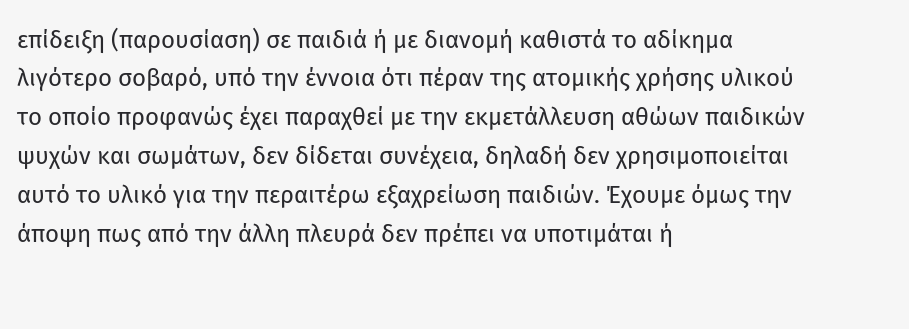επίδειξη (παρουσίαση) σε παιδιά ή με διανομή καθιστά το αδίκημα λιγότερο σοβαρό, υπό την έννοια ότι πέραν της ατομικής χρήσης υλικού το οποίο προφανώς έχει παραχθεί με την εκμετάλλευση αθώων παιδικών ψυχών και σωμάτων, δεν δίδεται συνέχεια, δηλαδή δεν χρησιμοποιείται αυτό το υλικό για την περαιτέρω εξαχρείωση παιδιών. Έχουμε όμως την άποψη πως από την άλλη πλευρά δεν πρέπει να υποτιμάται ή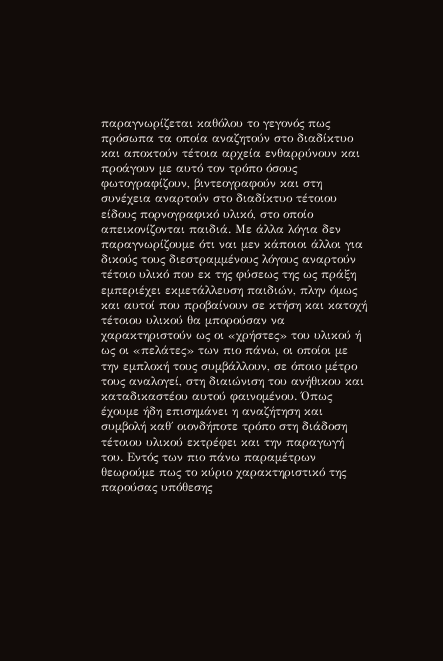παραγνωρίζεται καθόλου το γεγονός πως πρόσωπα τα οποία αναζητούν στο διαδίκτυο και αποκτούν τέτοια αρχεία ενθαρρύνουν και προάγουν με αυτό τον τρόπο όσους φωτογραφίζουν, βιντεογραφούν και στη συνέχεια αναρτούν στο διαδίκτυο τέτοιου είδους πορνογραφικό υλικό, στο οποίο απεικονίζονται παιδιά. Με άλλα λόγια δεν παραγνωρίζουμε ότι ναι μεν κάποιοι άλλοι για δικούς τους διεστραμμένους λόγους αναρτούν τέτοιο υλικό που εκ της φύσεως της ως πράξη εμπεριέχει εκμετάλλευση παιδιών, πλην όμως και αυτοί που προβαίνουν σε κτήση και κατοχή τέτοιου υλικού θα μπορούσαν να χαρακτηριστούν ως οι «χρήστες» του υλικού ή ως οι «πελάτες» των πιο πάνω, οι οποίοι με την εμπλοκή τους συμβάλλουν, σε όποιο μέτρο τους αναλογεί, στη διαιώνιση του ανήθικου και καταδικαστέου αυτού φαινομένου. Όπως έχουμε ήδη επισημάνει η αναζήτηση και συμβολή καθ΄ οιονδήποτε τρόπο στη διάδοση τέτοιου υλικού εκτρέφει και την παραγωγή του. Εντός των πιο πάνω παραμέτρων θεωρούμε πως το κύριο χαρακτηριστικό της παρούσας υπόθεσης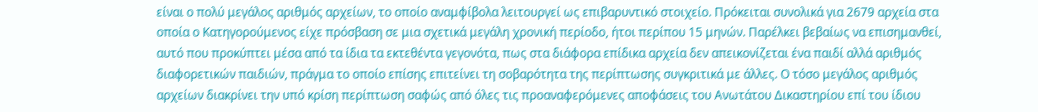είναι ο πολύ μεγάλος αριθμός αρχείων, το οποίο αναμφίβολα λειτουργεί ως επιβαρυντικό στοιχείο. Πρόκειται συνολικά για 2679 αρχεία στα οποία ο Κατηγορούμενος είχε πρόσβαση σε μια σχετικά μεγάλη χρονική περίοδο, ήτοι περίπου 15 μηνών. Παρέλκει βεβαίως να επισημανθεί, αυτό που προκύπτει μέσα από τα ίδια τα εκτεθέντα γεγονότα, πως στα διάφορα επίδικα αρχεία δεν απεικονίζεται ένα παιδί αλλά αριθμός διαφορετικών παιδιών, πράγμα το οποίο επίσης επιτείνει τη σοβαρότητα της περίπτωσης συγκριτικά με άλλες. Ο τόσο μεγάλος αριθμός αρχείων διακρίνει την υπό κρίση περίπτωση σαφώς από όλες τις προαναφερόμενες αποφάσεις του Ανωτάτου Δικαστηρίου επί του ίδιου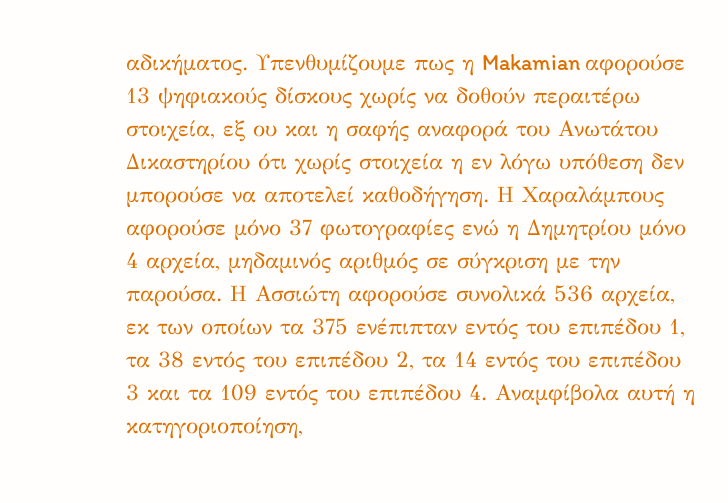αδικήματος. Υπενθυμίζουμε πως η Makamian αφορούσε 13 ψηφιακούς δίσκους χωρίς να δοθούν περαιτέρω στοιχεία, εξ ου και η σαφής αναφορά του Ανωτάτου Δικαστηρίου ότι χωρίς στοιχεία η εν λόγω υπόθεση δεν μπορούσε να αποτελεί καθοδήγηση. Η Χαραλάμπους αφορούσε μόνο 37 φωτογραφίες ενώ η Δημητρίου μόνο 4 αρχεία, μηδαμινός αριθμός σε σύγκριση με την παρούσα. Η Ασσιώτη αφορούσε συνολικά 536 αρχεία, εκ των οποίων τα 375 ενέπιπταν εντός του επιπέδου 1, τα 38 εντός του επιπέδου 2, τα 14 εντός του επιπέδου 3 και τα 109 εντός του επιπέδου 4. Αναμφίβολα αυτή η κατηγοριοποίηση,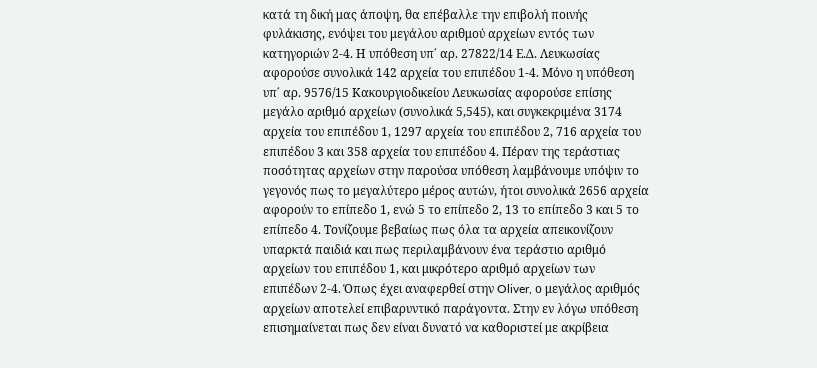κατά τη δική μας άποψη, θα επέβαλλε την επιβολή ποινής φυλάκισης, ενόψει του μεγάλου αριθμού αρχείων εντός των κατηγοριών 2-4. Η υπόθεση υπ΄ αρ. 27822/14 Ε.Δ. Λευκωσίας αφορούσε συνολικά 142 αρχεία του επιπέδου 1-4. Μόνο η υπόθεση υπ΄ αρ. 9576/15 Κακουργιοδικείου Λευκωσίας αφορούσε επίσης μεγάλο αριθμό αρχείων (συνολικά 5,545), και συγκεκριμένα 3174 αρχεία του επιπέδου 1, 1297 αρχεία του επιπέδου 2, 716 αρχεία του επιπέδου 3 και 358 αρχεία του επιπέδου 4. Πέραν της τεράστιας ποσότητας αρχείων στην παρούσα υπόθεση λαμβάνουμε υπόψιν το γεγονός πως το μεγαλύτερο μέρος αυτών, ήτοι συνολικά 2656 αρχεία αφορούν το επίπεδο 1, ενώ 5 το επίπεδο 2, 13 το επίπεδο 3 και 5 το επίπεδο 4. Τονίζουμε βεβαίως πως όλα τα αρχεία απεικονίζουν υπαρκτά παιδιά και πως περιλαμβάνουν ένα τεράστιο αριθμό αρχείων του επιπέδου 1, και μικρότερο αριθμό αρχείων των επιπέδων 2-4. Όπως έχει αναφερθεί στην Oliver, ο μεγάλος αριθμός αρχείων αποτελεί επιβαρυντικό παράγοντα. Στην εν λόγω υπόθεση επισημαίνεται πως δεν είναι δυνατό να καθοριστεί με ακρίβεια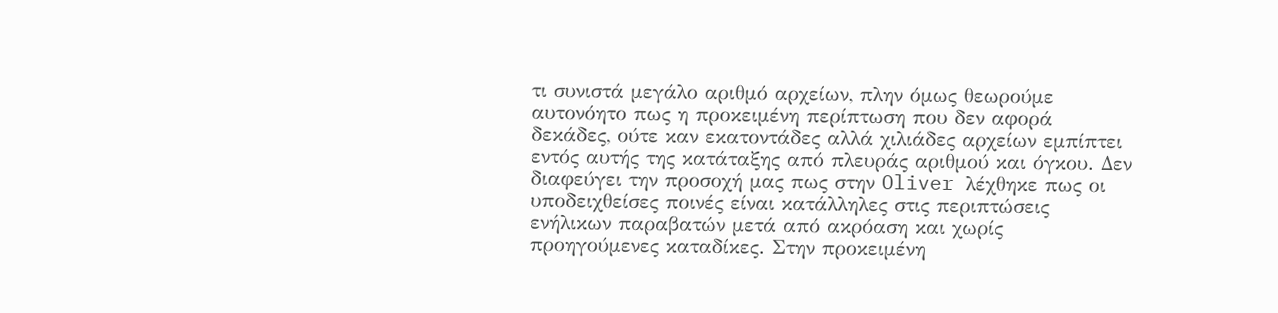τι συνιστά μεγάλο αριθμό αρχείων, πλην όμως θεωρούμε αυτονόητο πως η προκειμένη περίπτωση που δεν αφορά δεκάδες, ούτε καν εκατοντάδες αλλά χιλιάδες αρχείων εμπίπτει εντός αυτής της κατάταξης από πλευράς αριθμού και όγκου. Δεν διαφεύγει την προσοχή μας πως στην Oliver λέχθηκε πως οι υποδειχθείσες ποινές είναι κατάλληλες στις περιπτώσεις ενήλικων παραβατών μετά από ακρόαση και χωρίς προηγούμενες καταδίκες. Στην προκειμένη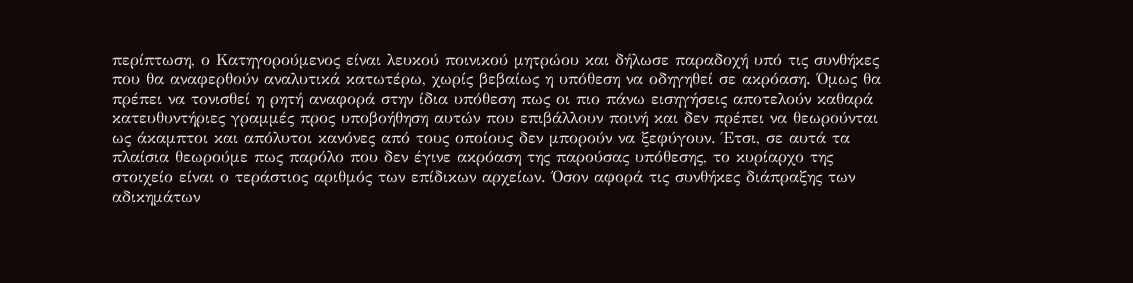περίπτωση, ο Κατηγορούμενος είναι λευκού ποινικού μητρώου και δήλωσε παραδοχή υπό τις συνθήκες που θα αναφερθούν αναλυτικά κατωτέρω, χωρίς βεβαίως η υπόθεση να οδηγηθεί σε ακρόαση. Όμως θα πρέπει να τονισθεί η ρητή αναφορά στην ίδια υπόθεση πως οι πιο πάνω εισηγήσεις αποτελούν καθαρά κατευθυντήριες γραμμές προς υποβοήθηση αυτών που επιβάλλουν ποινή και δεν πρέπει να θεωρούνται ως άκαμπτοι και απόλυτοι κανόνες από τους οποίους δεν μπορούν να ξεφύγουν. Έτσι, σε αυτά τα πλαίσια θεωρούμε πως παρόλο που δεν έγινε ακρόαση της παρούσας υπόθεσης, το κυρίαρχο της στοιχείο είναι ο τεράστιος αριθμός των επίδικων αρχείων. Όσον αφορά τις συνθήκες διάπραξης των αδικημάτων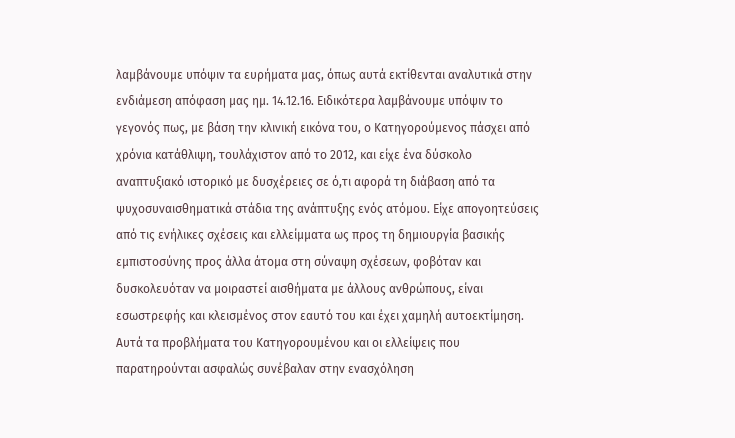λαμβάνουμε υπόψιν τα ευρήματα μας, όπως αυτά εκτίθενται αναλυτικά στην ενδιάμεση απόφαση μας ημ. 14.12.16. Ειδικότερα λαμβάνουμε υπόψιν το γεγονός πως, με βάση την κλινική εικόνα του, ο Κατηγορούμενος πάσχει από χρόνια κατάθλιψη, τουλάχιστον από το 2012, και είχε ένα δύσκολο αναπτυξιακό ιστορικό με δυσχέρειες σε ό,τι αφορά τη διάβαση από τα ψυχοσυναισθηματικά στάδια της ανάπτυξης ενός ατόμου. Είχε απογοητεύσεις από τις ενήλικες σχέσεις και ελλείμματα ως προς τη δημιουργία βασικής εμπιστοσύνης προς άλλα άτομα στη σύναψη σχέσεων, φοβόταν και δυσκολευόταν να μοιραστεί αισθήματα με άλλους ανθρώπους, είναι εσωστρεφής και κλεισμένος στον εαυτό του και έχει χαμηλή αυτοεκτίμηση. Αυτά τα προβλήματα του Κατηγορουμένου και οι ελλείψεις που παρατηρούνται ασφαλώς συνέβαλαν στην ενασχόληση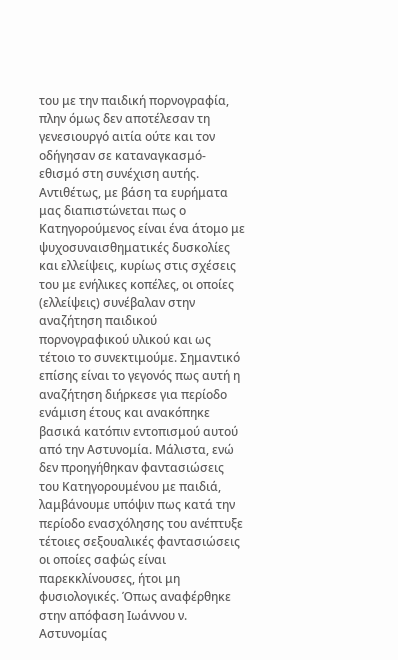του με την παιδική πορνογραφία, πλην όμως δεν αποτέλεσαν τη γενεσιουργό αιτία ούτε και τον οδήγησαν σε καταναγκασμό-εθισμό στη συνέχιση αυτής. Αντιθέτως, με βάση τα ευρήματα μας διαπιστώνεται πως ο Κατηγορούμενος είναι ένα άτομο με ψυχοσυναισθηματικές δυσκολίες και ελλείψεις, κυρίως στις σχέσεις του με ενήλικες κοπέλες, οι οποίες (ελλείψεις) συνέβαλαν στην αναζήτηση παιδικού πορνογραφικού υλικού και ως τέτοιο το συνεκτιμούμε. Σημαντικό επίσης είναι το γεγονός πως αυτή η αναζήτηση διήρκεσε για περίοδο ενάμιση έτους και ανακόπηκε βασικά κατόπιν εντοπισμού αυτού από την Αστυνομία. Μάλιστα, ενώ δεν προηγήθηκαν φαντασιώσεις του Κατηγορουμένου με παιδιά, λαμβάνουμε υπόψιν πως κατά την περίοδο ενασχόλησης του ανέπτυξε τέτοιες σεξουαλικές φαντασιώσεις οι οποίες σαφώς είναι παρεκκλίνουσες, ήτοι μη φυσιολογικές. Όπως αναφέρθηκε στην απόφαση Ιωάννου ν. Αστυνομίας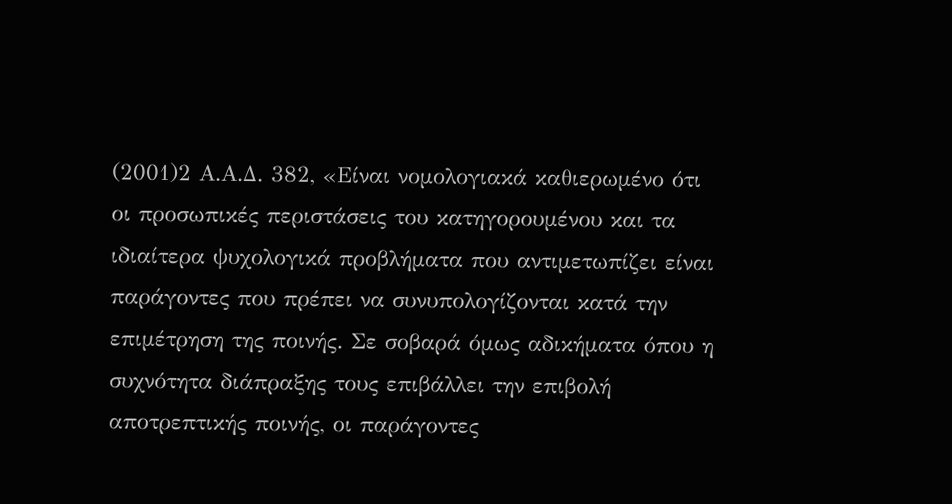(2001)2 Α.Α.Δ. 382, «Είναι νομολογιακά καθιερωμένο ότι οι προσωπικές περιστάσεις του κατηγορουμένου και τα ιδιαίτερα ψυχολογικά προβλήματα που αντιμετωπίζει είναι παράγοντες που πρέπει να συνυπολογίζονται κατά την επιμέτρηση της ποινής. Σε σοβαρά όμως αδικήματα όπου η συχνότητα διάπραξης τους επιβάλλει την επιβολή αποτρεπτικής ποινής, οι παράγοντες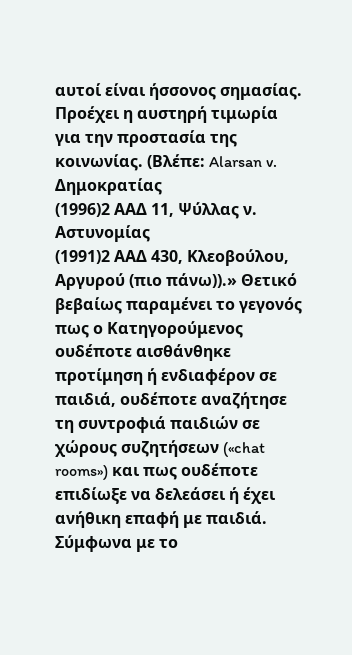αυτοί είναι ήσσονος σημασίας. Προέχει η αυστηρή τιμωρία για την προστασία της κοινωνίας. (Βλέπε: Alarsan v. Δημοκρατίας
(1996)2 ΑΑΔ 11, Ψύλλας ν. Αστυνομίας
(1991)2 ΑΑΔ 430, Κλεοβούλου, Αργυρού (πιο πάνω)).» Θετικό βεβαίως παραμένει το γεγονός πως ο Κατηγορούμενος ουδέποτε αισθάνθηκε προτίμηση ή ενδιαφέρον σε παιδιά, ουδέποτε αναζήτησε τη συντροφιά παιδιών σε χώρους συζητήσεων («chat rooms») και πως ουδέποτε επιδίωξε να δελεάσει ή έχει ανήθικη επαφή με παιδιά. Σύμφωνα με το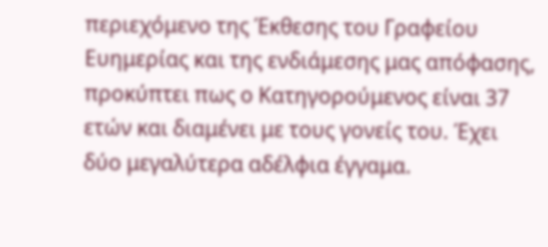περιεχόμενο της Έκθεσης του Γραφείου Ευημερίας και της ενδιάμεσης μας απόφασης, προκύπτει πως ο Κατηγορούμενος είναι 37 ετών και διαμένει με τους γονείς του. Έχει δύο μεγαλύτερα αδέλφια έγγαμα.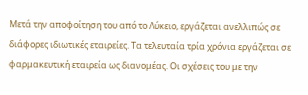Μετά την αποφοίτηση του από το Λύκειο, εργάζεται ανελλιπώς σε διάφορες ιδιωτικές εταιρείες. Τα τελευταία τρία χρόνια εργάζεται σε φαρμακευτική εταιρεία ως διανομέας. Οι σχέσεις του με την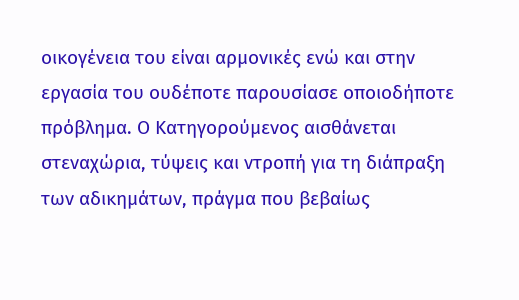οικογένεια του είναι αρμονικές ενώ και στην εργασία του ουδέποτε παρουσίασε οποιοδήποτε πρόβλημα. Ο Κατηγορούμενος αισθάνεται στεναχώρια, τύψεις και ντροπή για τη διάπραξη των αδικημάτων, πράγμα που βεβαίως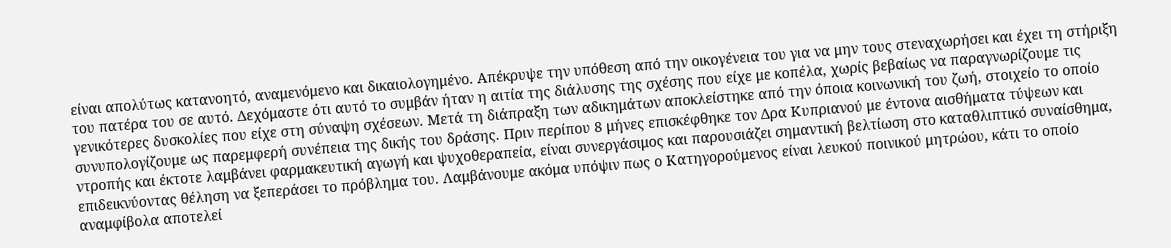είναι απολύτως κατανοητό, αναμενόμενο και δικαιολογημένο. Απέκρυψε την υπόθεση από την οικογένεια του για να μην τους στεναχωρήσει και έχει τη στήριξη του πατέρα του σε αυτό. Δεχόμαστε ότι αυτό το συμβάν ήταν η αιτία της διάλυσης της σχέσης που είχε με κοπέλα, χωρίς βεβαίως να παραγνωρίζουμε τις γενικότερες δυσκολίες που είχε στη σύναψη σχέσεων. Μετά τη διάπραξη των αδικημάτων αποκλείστηκε από την όποια κοινωνική του ζωή, στοιχείο το οποίο συνυπολογίζουμε ως παρεμφερή συνέπεια της δικής του δράσης. Πριν περίπου 8 μήνες επισκέφθηκε τον Δρα Κυπριανού με έντονα αισθήματα τύψεων και ντροπής και έκτοτε λαμβάνει φαρμακευτική αγωγή και ψυχοθεραπεία, είναι συνεργάσιμος και παρουσιάζει σημαντική βελτίωση στο καταθλιπτικό συναίσθημα, επιδεικνύοντας θέληση να ξεπεράσει το πρόβλημα του. Λαμβάνουμε ακόμα υπόψιν πως ο Κατηγορούμενος είναι λευκού ποινικού μητρώου, κάτι το οποίο αναμφίβολα αποτελεί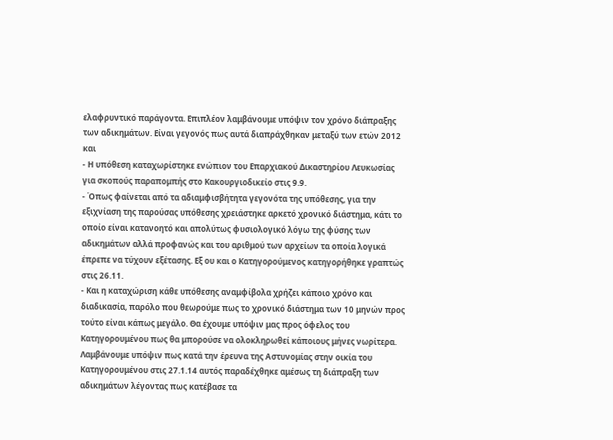ελαφρυντικό παράγοντα. Επιπλέον λαμβάνουμε υπόψιν τον χρόνο διάπραξης των αδικημάτων. Είναι γεγονός πως αυτά διαπράχθηκαν μεταξύ των ετών 2012 και
- Η υπόθεση καταχωρίστηκε ενώπιον του Επαρχιακού Δικαστηρίου Λευκωσίας για σκοπούς παραπομπής στο Κακουργιοδικείο στις 9.9.
- Όπως φαίνεται από τα αδιαμφισβήτητα γεγονότα της υπόθεσης, για την εξιχνίαση της παρούσας υπόθεσης χρειάστηκε αρκετό χρονικό διάστημα, κάτι το οποίο είναι κατανοητό και απολύτως φυσιολογικό λόγω της φύσης των αδικημάτων αλλά προφανώς και του αριθμού των αρχείων τα οποία λογικά έπρεπε να τύχουν εξέτασης. Εξ ου και ο Κατηγορούμενος κατηγορήθηκε γραπτώς στις 26.11.
- Και η καταχώριση κάθε υπόθεσης αναμφίβολα χρήζει κάποιο χρόνο και διαδικασία, παρόλο που θεωρούμε πως το χρονικό διάστημα των 10 μηνών προς τούτο είναι κάπως μεγάλο. Θα έχουμε υπόψιν μας προς όφελος του Κατηγορουμένου πως θα μπορούσε να ολοκληρωθεί κάποιους μήνες νωρίτερα. Λαμβάνουμε υπόψιν πως κατά την έρευνα της Αστυνομίας στην οικία του Κατηγορουμένου στις 27.1.14 αυτός παραδέχθηκε αμέσως τη διάπραξη των αδικημάτων λέγοντας πως κατέβασε τα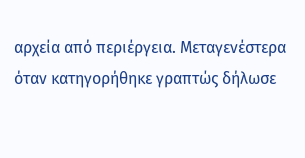αρχεία από περιέργεια. Μεταγενέστερα όταν κατηγορήθηκε γραπτώς δήλωσε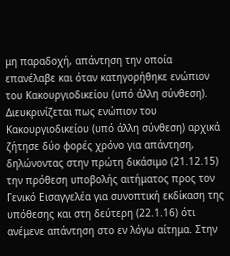μη παραδοχή, απάντηση την οποία επανέλαβε και όταν κατηγορήθηκε ενώπιον του Κακουργιοδικείου (υπό άλλη σύνθεση). Διευκρινίζεται πως ενώπιον του Κακουργιοδικείου (υπό άλλη σύνθεση) αρχικά ζήτησε δύο φορές χρόνο για απάντηση, δηλώνοντας στην πρώτη δικάσιμο (21.12.15) την πρόθεση υποβολής αιτήματος προς τον Γενικό Εισαγγελέα για συνοπτική εκδίκαση της υπόθεσης και στη δεύτερη (22.1.16) ότι ανέμενε απάντηση στο εν λόγω αίτημα. Στην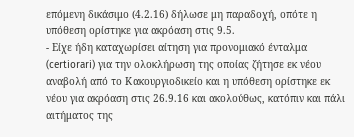επόμενη δικάσιμο (4.2.16) δήλωσε μη παραδοχή, οπότε η υπόθεση ορίστηκε για ακρόαση στις 9.5.
- Είχε ήδη καταχωρίσει αίτηση για προνομιακό ένταλμα (certiorari) για την ολοκλήρωση της οποίας ζήτησε εκ νέου αναβολή από το Κακουργιοδικείο και η υπόθεση ορίστηκε εκ νέου για ακρόαση στις 26.9.16 και ακολούθως, κατόπιν και πάλι αιτήματος της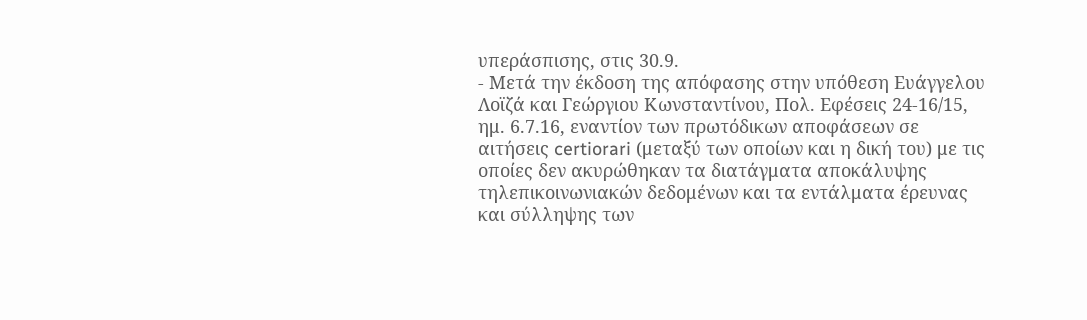υπεράσπισης, στις 30.9.
- Μετά την έκδοση της απόφασης στην υπόθεση Ευάγγελου Λοϊζά και Γεώργιου Κωνσταντίνου, Πολ. Εφέσεις 24-16/15, ημ. 6.7.16, εναντίον των πρωτόδικων αποφάσεων σε αιτήσεις certiorari (μεταξύ των οποίων και η δική του) με τις οποίες δεν ακυρώθηκαν τα διατάγματα αποκάλυψης τηλεπικοινωνιακών δεδομένων και τα εντάλματα έρευνας και σύλληψης των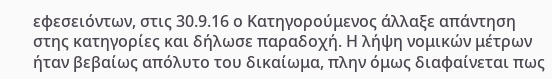εφεσειόντων, στις 30.9.16 ο Κατηγορούμενος άλλαξε απάντηση στης κατηγορίες και δήλωσε παραδοχή. Η λήψη νομικών μέτρων ήταν βεβαίως απόλυτο του δικαίωμα, πλην όμως διαφαίνεται πως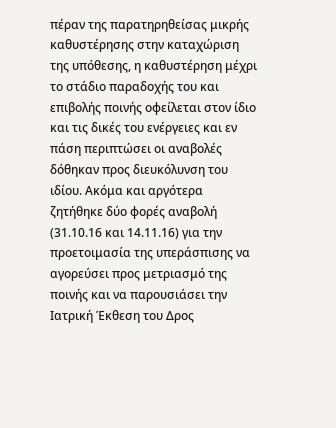πέραν της παρατηρηθείσας μικρής καθυστέρησης στην καταχώριση της υπόθεσης, η καθυστέρηση μέχρι το στάδιο παραδοχής του και επιβολής ποινής οφείλεται στον ίδιο και τις δικές του ενέργειες και εν πάση περιπτώσει οι αναβολές δόθηκαν προς διευκόλυνση του ιδίου. Ακόμα και αργότερα ζητήθηκε δύο φορές αναβολή (31.10.16 και 14.11.16) για την προετοιμασία της υπεράσπισης να αγορεύσει προς μετριασμό της ποινής και να παρουσιάσει την Ιατρική Έκθεση του Δρος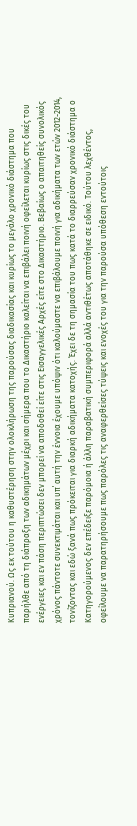Κυπριανού. Ως εκ τούτου η καθυστέρηση στην ολοκλήρωση της παρούσας διαδικασίας και κυρίως το μεγάλο χρονικό διάστημα που παρήλθε από τη διάπραξη των αδικημάτων μέχρι και σήμερα που το Δικαστήριο καλείται να επιβάλει ποινή οφείλεται κυρίως στις δικές του ενέργειες και εν πάση περιπτώσει δεν μπορεί να αποδοθεί είτε στις Εισαγγελικές Αρχές είτε στο Δικαστήριο. Βεβαίως ο απαιτηθείς συνολικός χρόνος πάντοτε συνεκτιμάται και υπ΄ αυτή την έννοια έχουμε υπόψιν ότι καλούμαστε να επιβάλουμε ποινή για αδικήματα των ετών 2012-2014, τονίζοντας και εδώ ξανά πως πρόκειται για διαρκή αδικήματα κατοχής. Έχει δε τη σημασία του πως κατά το διαρρεύσαν χρονικό διάστημα ο Κατηγορούμενος δεν επέδειξε παρόμοια ή άλλη παραβατική συμπεριφορά αλλά αντιθέτως αποτάθηκε σε ειδικό. Τούτου λεχθέντος, οφείλουμε να παρατηρήσουμε πως παρόλες τις αναφερθείσες τύψεις και ενοχές του για την παρούσα υπόθεση εντούτοις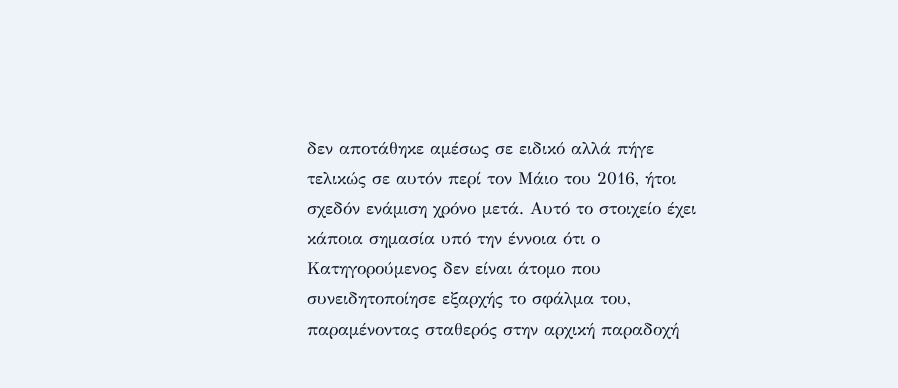δεν αποτάθηκε αμέσως σε ειδικό αλλά πήγε τελικώς σε αυτόν περί τον Μάιο του 2016, ήτοι σχεδόν ενάμιση χρόνο μετά. Αυτό το στοιχείο έχει κάποια σημασία υπό την έννοια ότι ο Κατηγορούμενος δεν είναι άτομο που συνειδητοποίησε εξαρχής το σφάλμα του, παραμένοντας σταθερός στην αρχική παραδοχή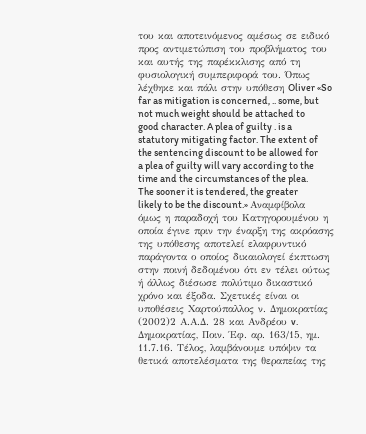του και αποτεινόμενος αμέσως σε ειδικό προς αντιμετώπιση του προβλήματος του και αυτής της παρέκκλισης από τη φυσιολογική συμπεριφορά του. Όπως λέχθηκε και πάλι στην υπόθεση Oliver «So far as mitigation is concerned, .. some, but not much weight should be attached to good character. A plea of guilty . is a statutory mitigating factor. The extent of the sentencing discount to be allowed for a plea of guilty will vary according to the time and the circumstances of the plea. The sooner it is tendered, the greater likely to be the discount.» Αναμφίβολα όμως η παραδοχή του Κατηγορουμένου η οποία έγινε πριν την έναρξη της ακρόασης της υπόθεσης αποτελεί ελαφρυντικό παράγοντα ο οποίος δικαιολογεί έκπτωση στην ποινή δεδομένου ότι εν τέλει ούτως ή άλλως διέσωσε πολύτιμο δικαστικό χρόνο και έξοδα. Σχετικές είναι οι υποθέσεις Χαρτούπαλλος ν. Δημοκρατίας
(2002)2 Α.Α.Δ. 28 και Ανδρέου v. Δημοκρατίας, Ποιν. Έφ. αρ. 163/15, ημ. 11.7.16. Τέλος, λαμβάνουμε υπόψιν τα θετικά αποτελέσματα της θεραπείας της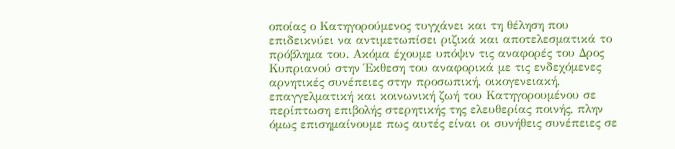οποίας ο Κατηγορούμενος τυγχάνει και τη θέληση που επιδεικνύει να αντιμετωπίσει ριζικά και αποτελεσματικά το πρόβλημα του. Ακόμα έχουμε υπόψιν τις αναφορές του Δρος Κυπριανού στην Έκθεση του αναφορικά με τις ενδεχόμενες αρνητικές συνέπειες στην προσωπική, οικογενειακή, επαγγελματική και κοινωνική ζωή του Κατηγορουμένου σε περίπτωση επιβολής στερητικής της ελευθερίας ποινής, πλην όμως επισημαίνουμε πως αυτές είναι οι συνήθεις συνέπειες σε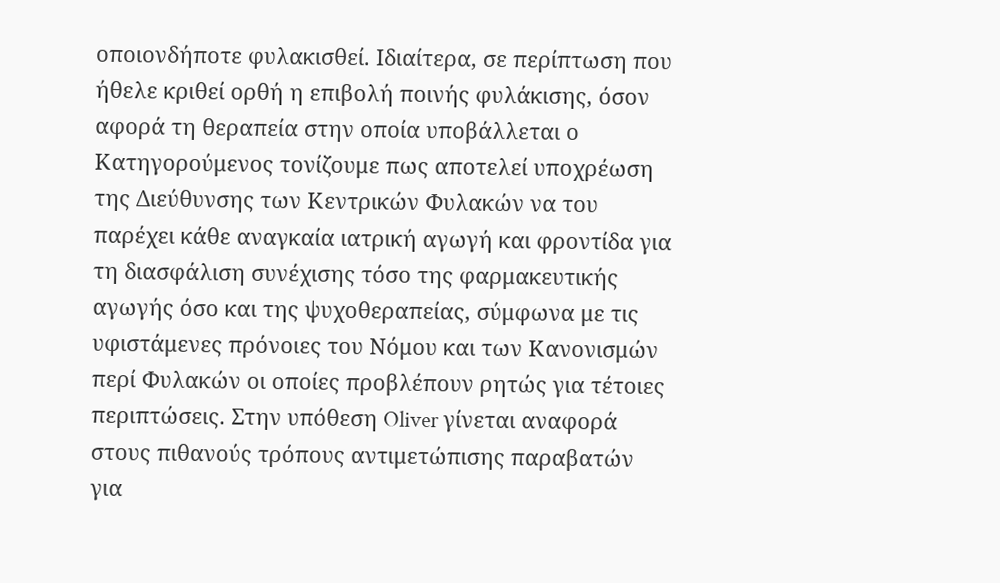οποιονδήποτε φυλακισθεί. Ιδιαίτερα, σε περίπτωση που ήθελε κριθεί ορθή η επιβολή ποινής φυλάκισης, όσον αφορά τη θεραπεία στην οποία υποβάλλεται ο Κατηγορούμενος τονίζουμε πως αποτελεί υποχρέωση της Διεύθυνσης των Κεντρικών Φυλακών να του παρέχει κάθε αναγκαία ιατρική αγωγή και φροντίδα για τη διασφάλιση συνέχισης τόσο της φαρμακευτικής αγωγής όσο και της ψυχοθεραπείας, σύμφωνα με τις υφιστάμενες πρόνοιες του Νόμου και των Κανονισμών περί Φυλακών οι οποίες προβλέπουν ρητώς για τέτοιες περιπτώσεις. Στην υπόθεση Oliver γίνεται αναφορά στους πιθανούς τρόπους αντιμετώπισης παραβατών για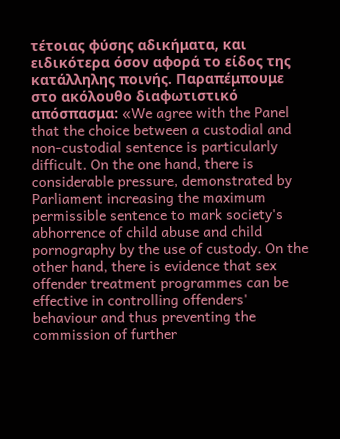τέτοιας φύσης αδικήματα, και ειδικότερα όσον αφορά το είδος της κατάλληλης ποινής. Παραπέμπουμε στο ακόλουθο διαφωτιστικό απόσπασμα: «We agree with the Panel that the choice between a custodial and non-custodial sentence is particularly difficult. On the one hand, there is considerable pressure, demonstrated by Parliament increasing the maximum permissible sentence to mark society's abhorrence of child abuse and child pornography by the use of custody. On the other hand, there is evidence that sex offender treatment programmes can be effective in controlling offenders' behaviour and thus preventing the commission of further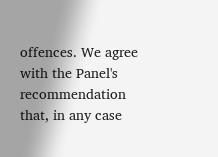offences. We agree with the Panel's recommendation that, in any case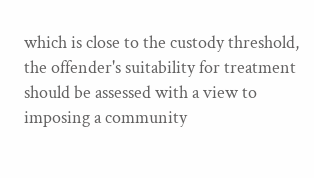which is close to the custody threshold, the offender's suitability for treatment should be assessed with a view to imposing a community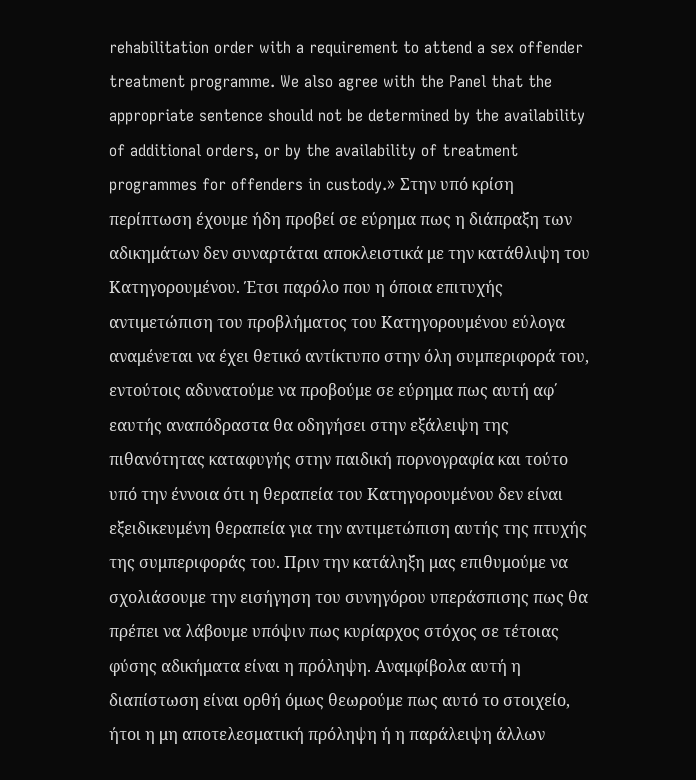rehabilitation order with a requirement to attend a sex offender treatment programme. We also agree with the Panel that the appropriate sentence should not be determined by the availability of additional orders, or by the availability of treatment programmes for offenders in custody.» Στην υπό κρίση περίπτωση έχουμε ήδη προβεί σε εύρημα πως η διάπραξη των αδικημάτων δεν συναρτάται αποκλειστικά με την κατάθλιψη του Κατηγορουμένου. Έτσι παρόλο που η όποια επιτυχής αντιμετώπιση του προβλήματος του Κατηγορουμένου εύλογα αναμένεται να έχει θετικό αντίκτυπο στην όλη συμπεριφορά του, εντούτοις αδυνατούμε να προβούμε σε εύρημα πως αυτή αφ΄ εαυτής αναπόδραστα θα οδηγήσει στην εξάλειψη της πιθανότητας καταφυγής στην παιδική πορνογραφία και τούτο υπό την έννοια ότι η θεραπεία του Κατηγορουμένου δεν είναι εξειδικευμένη θεραπεία για την αντιμετώπιση αυτής της πτυχής της συμπεριφοράς του. Πριν την κατάληξη μας επιθυμούμε να σχολιάσουμε την εισήγηση του συνηγόρου υπεράσπισης πως θα πρέπει να λάβουμε υπόψιν πως κυρίαρχος στόχος σε τέτοιας φύσης αδικήματα είναι η πρόληψη. Αναμφίβολα αυτή η διαπίστωση είναι ορθή όμως θεωρούμε πως αυτό το στοιχείο, ήτοι η μη αποτελεσματική πρόληψη ή η παράλειψη άλλων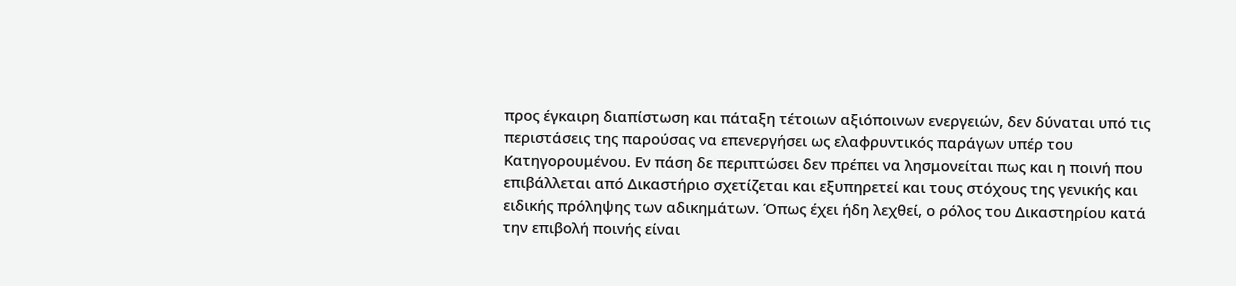προς έγκαιρη διαπίστωση και πάταξη τέτοιων αξιόποινων ενεργειών, δεν δύναται υπό τις περιστάσεις της παρούσας να επενεργήσει ως ελαφρυντικός παράγων υπέρ του Κατηγορουμένου. Εν πάση δε περιπτώσει δεν πρέπει να λησμονείται πως και η ποινή που επιβάλλεται από Δικαστήριο σχετίζεται και εξυπηρετεί και τους στόχους της γενικής και ειδικής πρόληψης των αδικημάτων. Όπως έχει ήδη λεχθεί, ο ρόλος του Δικαστηρίου κατά την επιβολή ποινής είναι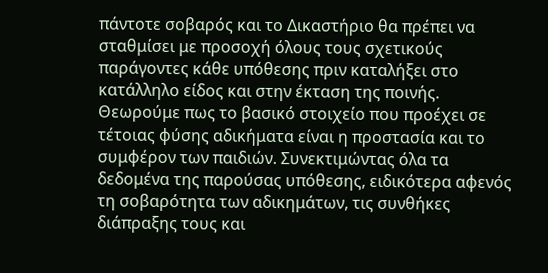πάντοτε σοβαρός και το Δικαστήριο θα πρέπει να σταθμίσει με προσοχή όλους τους σχετικούς παράγοντες κάθε υπόθεσης πριν καταλήξει στο κατάλληλο είδος και στην έκταση της ποινής. Θεωρούμε πως το βασικό στοιχείο που προέχει σε τέτοιας φύσης αδικήματα είναι η προστασία και το συμφέρον των παιδιών. Συνεκτιμώντας όλα τα δεδομένα της παρούσας υπόθεσης, ειδικότερα αφενός τη σοβαρότητα των αδικημάτων, τις συνθήκες διάπραξης τους και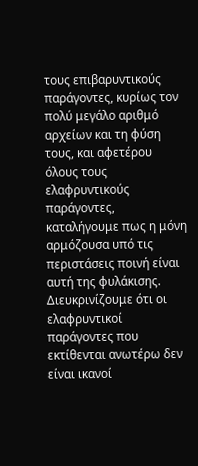τους επιβαρυντικούς παράγοντες, κυρίως τον πολύ μεγάλο αριθμό αρχείων και τη φύση τους, και αφετέρου όλους τους ελαφρυντικούς παράγοντες, καταλήγουμε πως η μόνη αρμόζουσα υπό τις περιστάσεις ποινή είναι αυτή της φυλάκισης. Διευκρινίζουμε ότι οι ελαφρυντικοί παράγοντες που εκτίθενται ανωτέρω δεν είναι ικανοί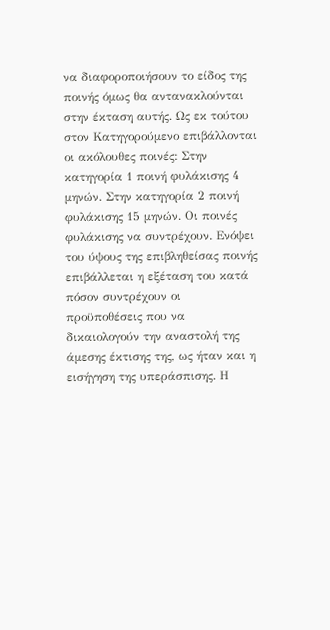να διαφοροποιήσουν το είδος της ποινής όμως θα αντανακλούνται στην έκταση αυτής. Ως εκ τούτου στον Κατηγορούμενο επιβάλλονται οι ακόλουθες ποινές: Στην κατηγορία 1 ποινή φυλάκισης 4 μηνών. Στην κατηγορία 2 ποινή φυλάκισης 15 μηνών. Οι ποινές φυλάκισης να συντρέχουν. Ενόψει του ύψους της επιβληθείσας ποινής επιβάλλεται η εξέταση του κατά πόσον συντρέχουν οι προϋποθέσεις που να δικαιολογούν την αναστολή της άμεσης έκτισης της, ως ήταν και η εισήγηση της υπεράσπισης. Η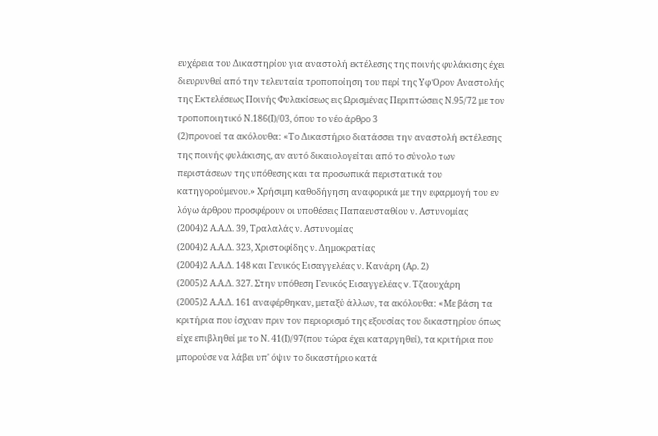ευχέρεια του Δικαστηρίου για αναστολή εκτέλεσης της ποινής φυλάκισης έχει διευρυνθεί από την τελευταία τροποποίηση του περί της Υφ Όρον Αναστολής της Εκτελέσεως Ποινής Φυλακίσεως εις Ωρισμένας Περιπτώσεις Ν.95/72 με τον τροποποιητικό Ν.186(Ι)/03, όπου το νέο άρθρο 3
(2)προνοεί τα ακόλουθα: «Το Δικαστήριο διατάσσει την αναστολή εκτέλεσης της ποινής φυλάκισης, αν αυτό δικαιολογείται από το σύνολο των περιστάσεων της υπόθεσης και τα προσωπικά περιστατικά του κατηγορούμενου.» Χρήσιμη καθοδήγηση αναφορικά με την εφαρμογή του εν λόγω άρθρου προσφέρουν οι υποθέσεις Παπαευσταθίου ν. Αστυνομίας
(2004)2 Α.Α.Δ. 39, Τραλαλάς ν. Αστυνομίας
(2004)2 Α.Α.Δ. 323, Χριστοφίδης ν. Δημοκρατίας
(2004)2 Α.Α.Δ. 148 και Γενικός Εισαγγελέας ν. Κανάρη (Αρ. 2)
(2005)2 Α.Α.Δ. 327. Στην υπόθεση Γενικός Εισαγγελέας v. Τζαουχάρη
(2005)2 Α.Α.Δ. 161 αναφέρθηκαν, μεταξύ άλλων, τα ακόλουθα: «Με βάση τα κριτήρια που ίσχυαν πριν τον περιορισμό της εξουσίας του δικαστηρίου όπως είχε επιβληθεί με το Ν. 41(Ι)/97(που τώρα έχει καταργηθεί), τα κριτήρια που μπορούσε να λάβει υπ' όψιν το δικαστήριο κατά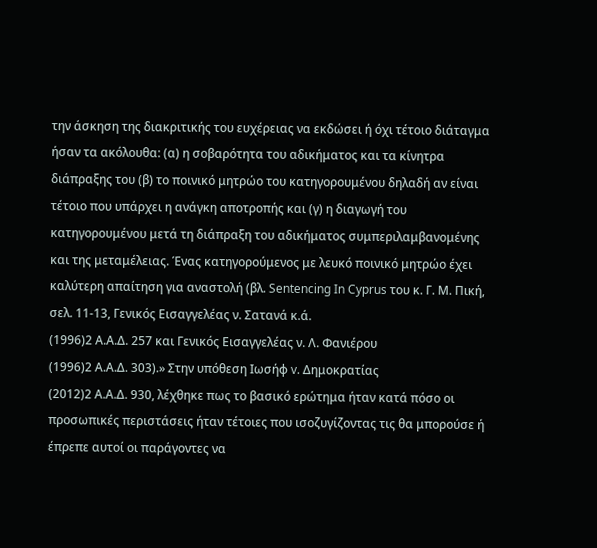την άσκηση της διακριτικής του ευχέρειας να εκδώσει ή όχι τέτοιο διάταγμα ήσαν τα ακόλουθα: (α) η σοβαρότητα του αδικήματος και τα κίνητρα διάπραξης του (β) το ποινικό μητρώο του κατηγορουμένου δηλαδή αν είναι τέτοιο που υπάρχει η ανάγκη αποτροπής και (γ) η διαγωγή του κατηγορουμένου μετά τη διάπραξη του αδικήματος συμπεριλαμβανομένης και της μεταμέλειας. Ένας κατηγορούμενος με λευκό ποινικό μητρώο έχει καλύτερη απαίτηση για αναστολή (βλ. Sentencing In Cyprus του κ. Γ. Μ. Πική, σελ. 11-13, Γενικός Εισαγγελέας ν. Σατανά κ.ά.
(1996)2 Α.Α.Δ. 257 και Γενικός Εισαγγελέας ν. Λ. Φανιέρου
(1996)2 Α.Α.Δ. 303).» Στην υπόθεση Ιωσήφ v. Δημοκρατίας
(2012)2 Α.Α.Δ. 930, λέχθηκε πως το βασικό ερώτημα ήταν κατά πόσο οι προσωπικές περιστάσεις ήταν τέτοιες που ισοζυγίζοντας τις θα μπορούσε ή έπρεπε αυτοί οι παράγοντες να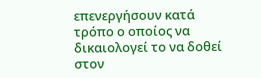επενεργήσουν κατά τρόπο ο οποίος να δικαιολογεί το να δοθεί στον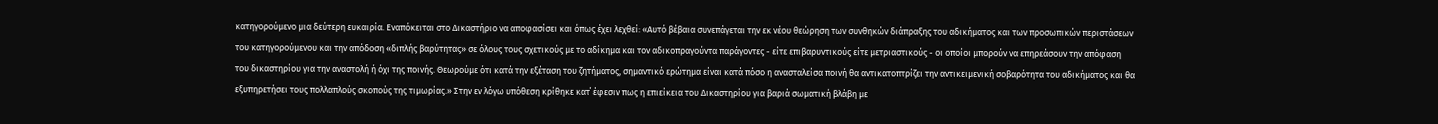κατηγορούμενο μια δεύτερη ευκαιρία. Εναπόκειται στο Δικαστήριο να αποφασίσει και όπως έχει λεχθεί: «Αυτό βέβαια συνεπάγεται την εκ νέου θεώρηση των συνθηκών διάπραξης του αδικήματος και των προσωπικών περιστάσεων του κατηγορούμενου και την απόδοση «διπλής βαρύτητας» σε όλους τους σχετικούς με το αδίκημα και τον αδικοπραγούντα παράγοντες - είτε επιβαρυντικούς είτε μετριαστικούς - οι οποίοι μπορούν να επηρεάσουν την απόφαση του δικαστηρίου για την αναστολή ή όχι της ποινής. Θεωρούμε ότι κατά την εξέταση του ζητήματος, σημαντικό ερώτημα είναι κατά πόσο η ανασταλείσα ποινή θα αντικατοπτρίζει την αντικειμενική σοβαρότητα του αδικήματος και θα εξυπηρετήσει τους πολλαπλούς σκοπούς της τιμωρίας.» Στην εν λόγω υπόθεση κρίθηκε κατ΄ έφεσιν πως η επιείκεια του Δικαστηρίου για βαριά σωματική βλάβη με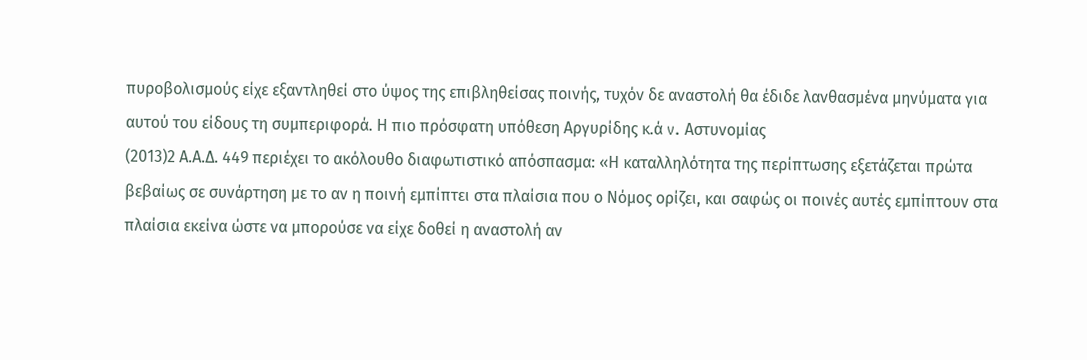πυροβολισμούς είχε εξαντληθεί στο ύψος της επιβληθείσας ποινής, τυχόν δε αναστολή θα έδιδε λανθασμένα μηνύματα για αυτού του είδους τη συμπεριφορά. Η πιο πρόσφατη υπόθεση Αργυρίδης κ.ά v. Αστυνομίας
(2013)2 Α.Α.Δ. 449 περιέχει το ακόλουθο διαφωτιστικό απόσπασμα: «Η καταλληλότητα της περίπτωσης εξετάζεται πρώτα βεβαίως σε συνάρτηση με το αν η ποινή εμπίπτει στα πλαίσια που ο Νόμος ορίζει, και σαφώς οι ποινές αυτές εμπίπτουν στα πλαίσια εκείνα ώστε να μπορούσε να είχε δοθεί η αναστολή αν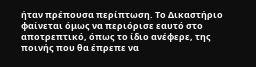ήταν πρέπουσα περίπτωση. Το Δικαστήριο φαίνεται όμως να περιόρισε εαυτό στο αποτρεπτικό, όπως το ίδιο ανέφερε, της ποινής που θα έπρεπε να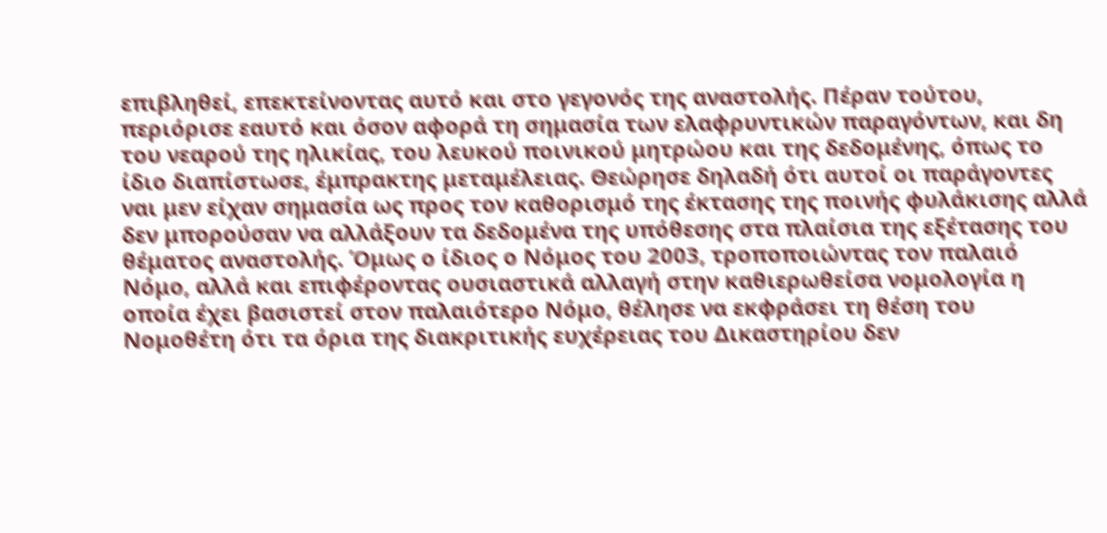επιβληθεί, επεκτείνοντας αυτό και στο γεγονός της αναστολής. Πέραν τούτου, περιόρισε εαυτό και όσον αφορά τη σημασία των ελαφρυντικών παραγόντων, και δη του νεαρού της ηλικίας, του λευκού ποινικού μητρώου και της δεδομένης, όπως το ίδιο διαπίστωσε, έμπρακτης μεταμέλειας. Θεώρησε δηλαδή ότι αυτοί οι παράγοντες ναι μεν είχαν σημασία ως προς τον καθορισμό της έκτασης της ποινής φυλάκισης αλλά δεν μπορούσαν να αλλάξουν τα δεδομένα της υπόθεσης στα πλαίσια της εξέτασης του θέματος αναστολής. Όμως ο ίδιος ο Νόμος του 2003, τροποποιώντας τον παλαιό Νόμο, αλλά και επιφέροντας ουσιαστικά αλλαγή στην καθιερωθείσα νομολογία η οποία έχει βασιστεί στον παλαιότερο Νόμο, θέλησε να εκφράσει τη θέση του Νομοθέτη ότι τα όρια της διακριτικής ευχέρειας του Δικαστηρίου δεν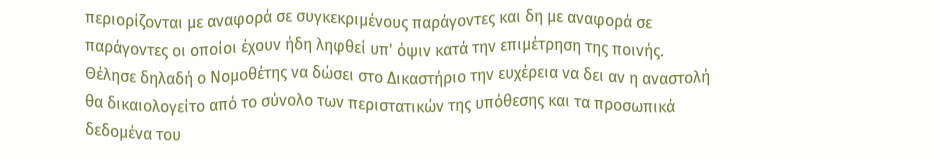περιορίζονται με αναφορά σε συγκεκριμένους παράγοντες και δη με αναφορά σε παράγοντες οι οποίοι έχουν ήδη ληφθεί υπ' όψιν κατά την επιμέτρηση της ποινής. Θέλησε δηλαδή ο Νομοθέτης να δώσει στο Δικαστήριο την ευχέρεια να δει αν η αναστολή θα δικαιολογείτο από το σύνολο των περιστατικών της υπόθεσης και τα προσωπικά δεδομένα του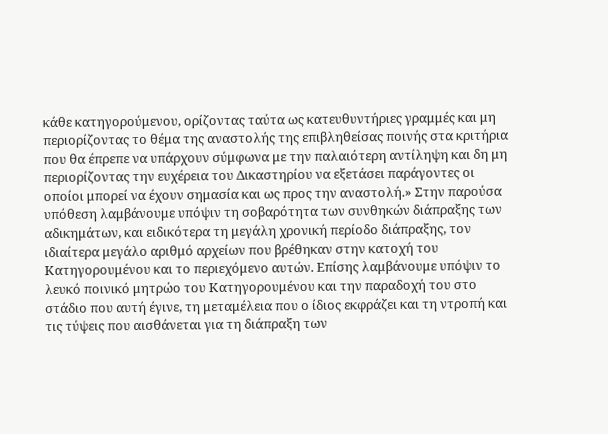κάθε κατηγορούμενου, ορίζοντας ταύτα ως κατευθυντήριες γραμμές και μη περιορίζοντας το θέμα της αναστολής της επιβληθείσας ποινής στα κριτήρια που θα έπρεπε να υπάρχουν σύμφωνα με την παλαιότερη αντίληψη και δη μη περιορίζοντας την ευχέρεια του Δικαστηρίου να εξετάσει παράγοντες οι οποίοι μπορεί να έχουν σημασία και ως προς την αναστολή.» Στην παρούσα υπόθεση λαμβάνουμε υπόψιν τη σοβαρότητα των συνθηκών διάπραξης των αδικημάτων, και ειδικότερα τη μεγάλη χρονική περίοδο διάπραξης, τον ιδιαίτερα μεγάλο αριθμό αρχείων που βρέθηκαν στην κατοχή του Κατηγορουμένου και το περιεχόμενο αυτών. Επίσης λαμβάνουμε υπόψιν το λευκό ποινικό μητρώο του Κατηγορουμένου και την παραδοχή του στο στάδιο που αυτή έγινε, τη μεταμέλεια που ο ίδιος εκφράζει και τη ντροπή και τις τύψεις που αισθάνεται για τη διάπραξη των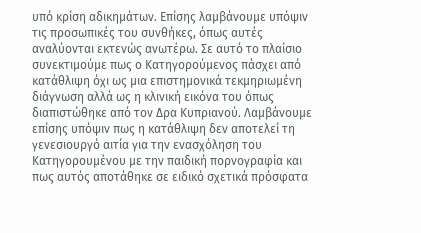υπό κρίση αδικημάτων. Επίσης λαμβάνουμε υπόψιν τις προσωπικές του συνθήκες, όπως αυτές αναλύονται εκτενώς ανωτέρω. Σε αυτό το πλαίσιο συνεκτιμούμε πως ο Κατηγορούμενος πάσχει από κατάθλιψη όχι ως μια επιστημονικά τεκμηριωμένη διάγνωση αλλά ως η κλινική εικόνα του όπως διαπιστώθηκε από τον Δρα Κυπριανού. Λαμβάνουμε επίσης υπόψιν πως η κατάθλιψη δεν αποτελεί τη γενεσιουργό αιτία για την ενασχόληση του Κατηγορουμένου με την παιδική πορνογραφία και πως αυτός αποτάθηκε σε ειδικό σχετικά πρόσφατα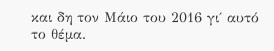και δη τον Μάιο του 2016 γι΄ αυτό το θέμα.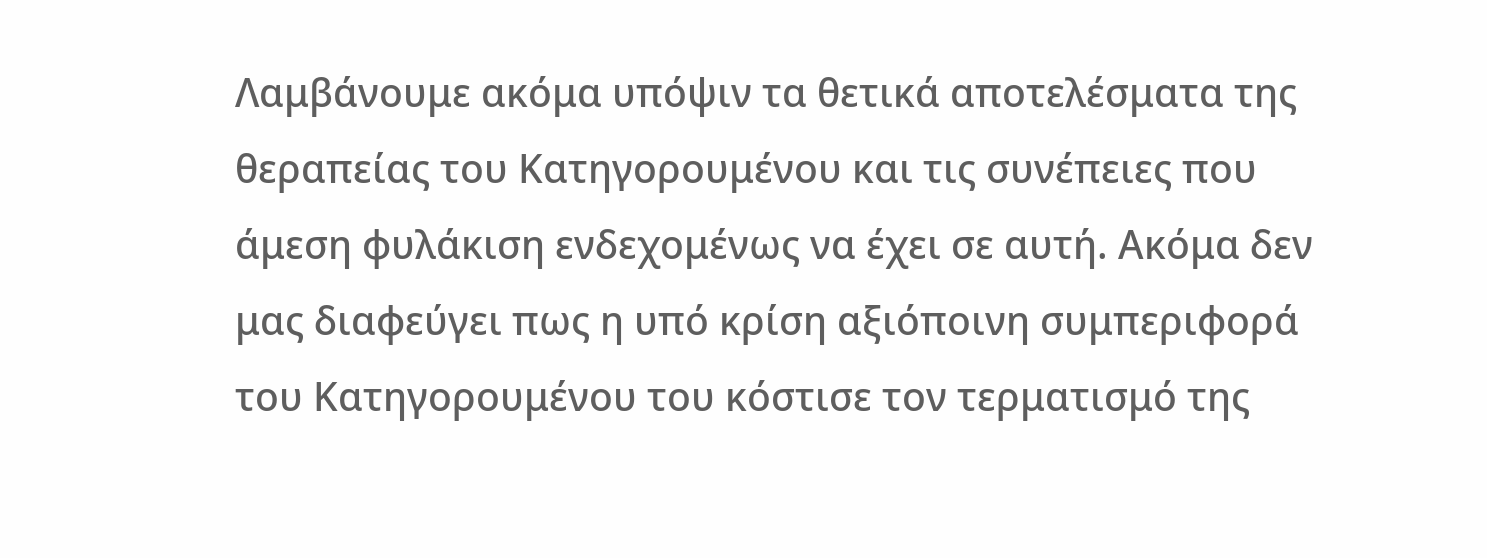Λαμβάνουμε ακόμα υπόψιν τα θετικά αποτελέσματα της θεραπείας του Κατηγορουμένου και τις συνέπειες που άμεση φυλάκιση ενδεχομένως να έχει σε αυτή. Ακόμα δεν μας διαφεύγει πως η υπό κρίση αξιόποινη συμπεριφορά του Κατηγορουμένου του κόστισε τον τερματισμό της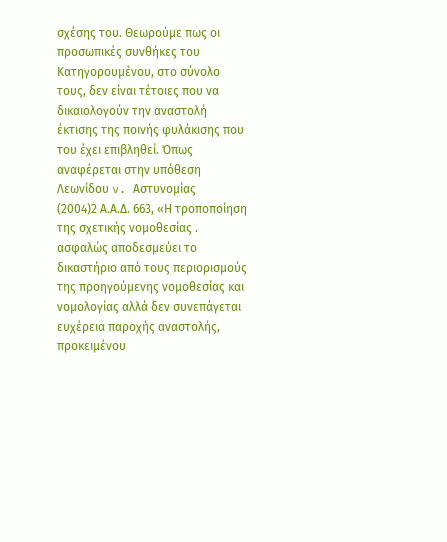σχέσης του. Θεωρούμε πως οι προσωπικές συνθήκες του Κατηγορουμένου, στο σύνολο τους, δεν είναι τέτοιες που να δικαιολογούν την αναστολή έκτισης της ποινής φυλάκισης που του έχει επιβληθεί. Όπως αναφέρεται στην υπόθεση Λεωνίδου v. Αστυνομίας
(2004)2 Α.Α.Δ. 663, «Η τροποποίηση της σχετικής νομοθεσίας . ασφαλώς αποδεσμεύει το δικαστήριο από τους περιορισμούς της προηγούμενης νομοθεσίας και νομολογίας αλλά δεν συνεπάγεται ευχέρεια παροχής αναστολής, προκειμένου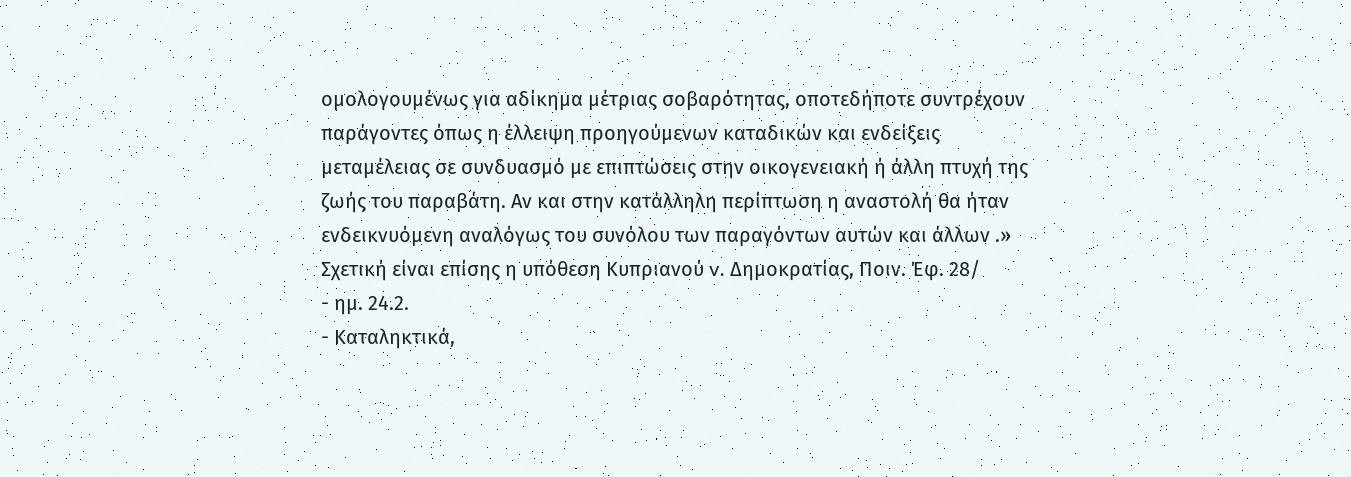ομολογουμένως για αδίκημα μέτριας σοβαρότητας, οποτεδήποτε συντρέχουν παράγοντες όπως η έλλειψη προηγούμενων καταδικών και ενδείξεις μεταμέλειας σε συνδυασμό με επιπτώσεις στην οικογενειακή ή άλλη πτυχή της ζωής του παραβάτη. Αν και στην κατάλληλη περίπτωση η αναστολή θα ήταν ενδεικνυόμενη αναλόγως του συνόλου των παραγόντων αυτών και άλλων .» Σχετική είναι επίσης η υπόθεση Κυπριανού v. Δημοκρατίας, Ποιν. Έφ. 28/
- ημ. 24.2.
- Καταληκτικά,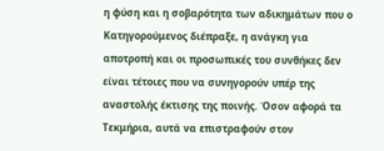η φύση και η σοβαρότητα των αδικημάτων που ο Κατηγορούμενος διέπραξε, η ανάγκη για αποτροπή και οι προσωπικές του συνθήκες δεν είναι τέτοιες που να συνηγορούν υπέρ της αναστολής έκτισης της ποινής. Όσον αφορά τα Τεκμήρια, αυτά να επιστραφούν στον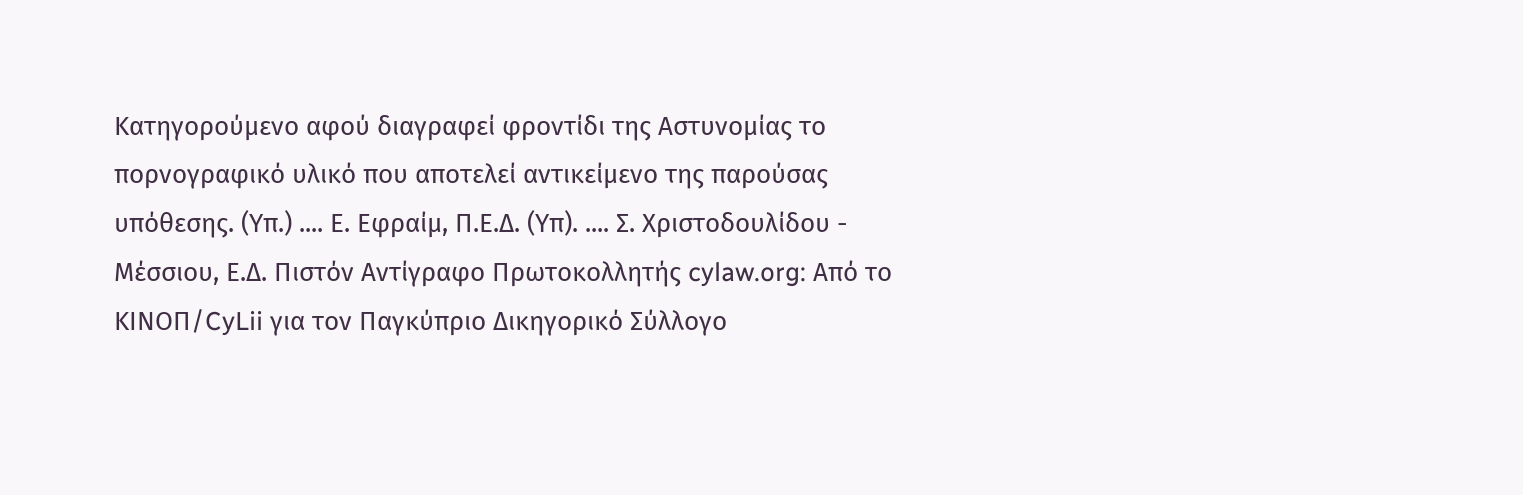Κατηγορούμενο αφού διαγραφεί φροντίδι της Αστυνομίας το πορνογραφικό υλικό που αποτελεί αντικείμενο της παρούσας υπόθεσης. (Υπ.) .... Ε. Εφραίμ, Π.Ε.Δ. (Υπ). .... Σ. Χριστοδουλίδου - Μέσσιου, Ε.Δ. Πιστόν Αντίγραφο Πρωτοκολλητής cylaw.org: Από το ΚΙΝOΠ/CyLii για τον Παγκύπριο Δικηγορικό Σύλλογο